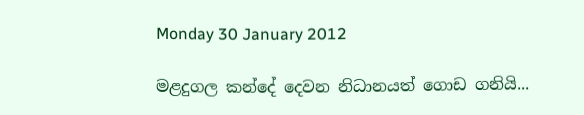Monday 30 January 2012

මළදුගල කන්දේ දෙවන නිධානයත් ගොඩ ගනියි...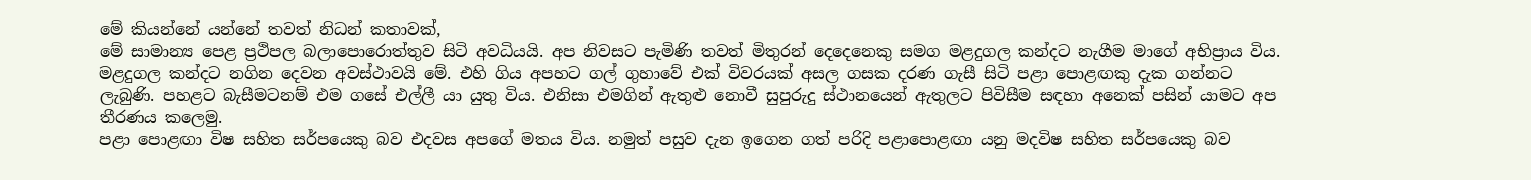මේ කියන්නේ යන්නේ තවත් නිධන් කතාවක්,
මේ සාමාන්‍ය පෙළ ප්‍රථිපල බලාපොරොත්තුව සිටි අවධියයි. අප නිවසට පැමිණි තවත් මිතුරන් දෙදෙනෙකු සමග මළදුගල කන්දට නැගීම මාගේ අභිප්‍රාය විය. මළදුගල කන්දට නගින දෙවන අවස්ථාවයි මේ. එහි ගිය අපහට ගල් ගුහාවේ එක් විවරයක් අසල ගසක දරණ ගැසී සිටි පළා පොළඟකු දැක ගන්නට ලැබුණි. පහළට බැසීමටනම් එම ගසේ එල්ලී යා යුතු විය. එනිසා එමගින් ඇතුළු නොවී සුපුරුදු ස්ථානයෙන් ඇතුලට පිවිසීම සඳහා අනෙක් පසින් යාමට අප තීරණය කලෙමු.
පළා පොළඟා විෂ සහිත සර්පයෙකු බව එදවස අපගේ මතය විය. නමුත් පසුව දැන ඉගෙන ගත් පරිදි පළාපොළඟා යනු මදවිෂ සහිත සර්පයෙකු බව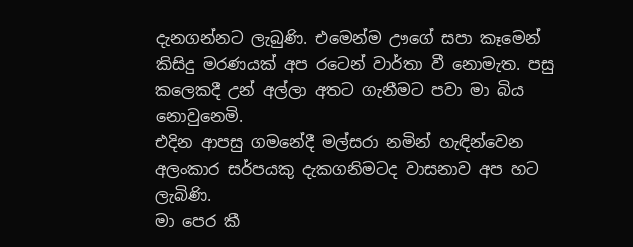දැනගන්නට ලැබුණි. එමෙන්ම ඌගේ සපා කෑමෙන් කිසිදු මරණයක් අප රටෙන් වාර්තා වී නොමැත. පසු කලෙකදී උන් අල්ලා අතට ගැනීමට පවා මා බිය නොවුනෙමි.
එදින ආපසු ගමනේදී මල්සරා නමින් හැඳින්වෙන අලංකාර සර්පයකු දැකගනිමටද වාසනාව අප හට ලැබිණි.
මා පෙර කී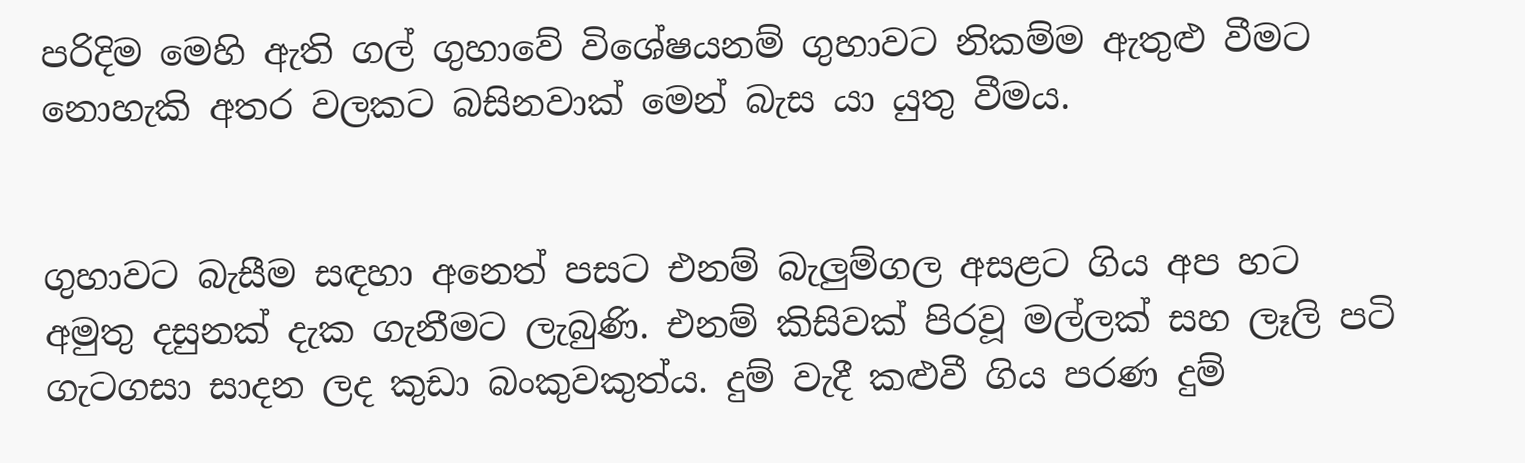පරිදිම මෙහි ඇති ගල් ගුහාවේ විශේෂයනම් ගුහාවට නිකම්ම ඇතුළු වීමට නොහැකි අතර වලකට බසිනවාක් මෙන් බැස යා යුතු වීමය.


ගුහාවට බැසීම සඳහා අනෙත් පසට එනම් බැලුම්ගල අසළට ගිය අප හට අමුතු දසුනක් දැක ගැනීමට ලැබුණි. එනම් කිසිවක් පිරවූ මල්ලක් සහ ලෑලි පටි ගැටගසා සාදන ලද කුඩා බංකුවකුත්ය. දුම් වැදී කළුවී ගිය පරණ දුම්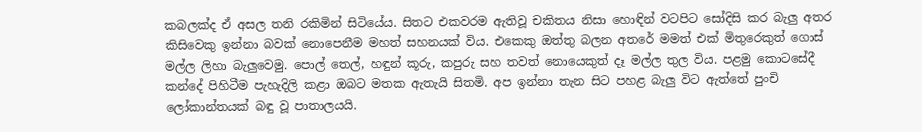කබලක්ද ඒ අසල තනි රකිමින් සිටියේය. සිතට එකවරම ඇතිවූ චකිතය නිසා හොඳින් වටපිට සෝදිසි කර බැලු අතර කිසිවෙකු ඉන්නා බවක් නොපෙනීම මහත් සහනයක් විය. එකෙකු ඔත්තු බලන අතරේ මමත් එක් මිතුරෙකුත් ගොස් මල්ල ලිහා බැලුවෙමු. පොල් තෙල්, හඳුන් කූරු, කපුරු සහ තවත් නොයෙකුත් දෑ මල්ල තුල විය. පළමු කොටසේදී කන්දේ පිහිටීම පැහැදිලි කළා ඔබට මතක ඇතැයි සිතමි. අප ඉන්නා තැන සිට පහළ බැලු විට ඇත්තේ පුංචි ලෝකාන්තයක් බඳු වූ පාතාලයයි.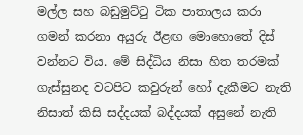මල්ල සහ බඩුමුට්ටු ටික පාතාලය කරා ගමන් කරනා අයුරු ඊළඟ මොහොතේ දිස් වන්නට විය. මේ සිද්ධිය නිසා හිත තරමක් ගැස්සුනද වටපිට කවුරුන් හෝ දැකීමට නැති නිසාත් කිසි සද්දයක් බද්දයක් අසුනේ නැති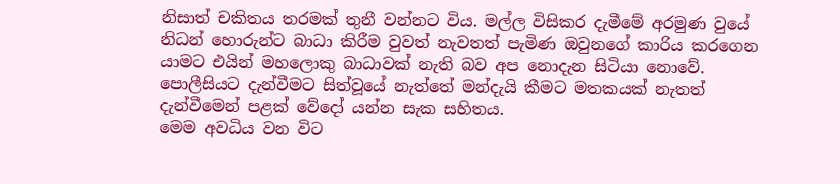නිසාත් චකිතය තරමක් තුනී වන්නට විය. මල්ල විසිකර දැමීමේ අරමුණ වුයේ නිධන් හොරුන්ට බාධා කිරීම වුවත් නැවතත් පැමිණ ඔවුනගේ කාරිය කරගෙන යාමට එයින් මහලොකු බාධාවක් නැති බව අප නොදැන සිටියා නොවේ. පොලීසියට දැන්වීමට සිත්වූයේ නැත්තේ මන්දැයි කීමට මතකයක් නැතත් දැන්වීමෙන් පළක් වේදෝ යන්න සැක සහිතය.
මෙම අවධිය වන විට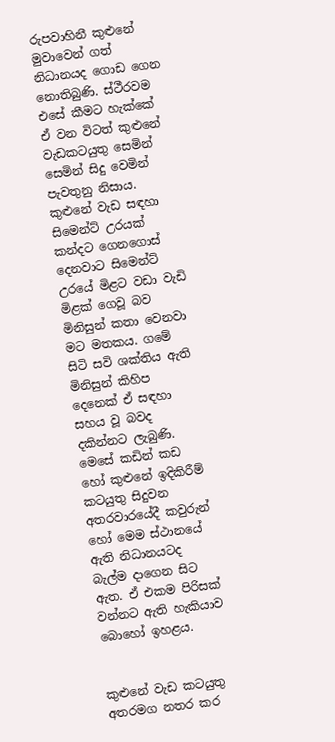රුපවාහිනී කුළුනේ මුවාවෙන් ගත් නිධානයද ගොඩ ගෙන නොතිබුණි. ස්ථීරවම එසේ කීමට හැක්කේ ඒ වන විටත් කුළුනේ වැඩකටයුතු සෙමින් සෙමින් සිදු වෙමින් පැවතුනු නිසාය. කුළුනේ වැඩ සඳහා සිමෙන්ට් උරයක් කන්දට ගෙනගොස් දෙනවාට සිමෙන්ට් උරයේ මිළට වඩා වැඩි මිළක් ගෙවූ බව මිනිසුන් කතා වෙනවා මට මතකය. ගමේ සිටි සවි ශක්තිය ඇති මිනිසුන් කිහිප දෙනෙක් ඒ සඳහා සහය වූ බවද දකින්නට ලැබුණි. මෙසේ කඩින් කඩ හෝ කුළුනේ ඉදිකිරීම් කටයුතු සිදුවන අතරවාරයේදී කවුරුන් හෝ මෙම ස්ථානයේ ඇති නිධානයටද බැල්ම දාගෙන සිට ඇත. ඒ එකම පිරිසක් වන්නට ඇති හැකියාව බොහෝ ඉහළය.


කුළුනේ වැඩ කටයුතු අතරමග නතර කර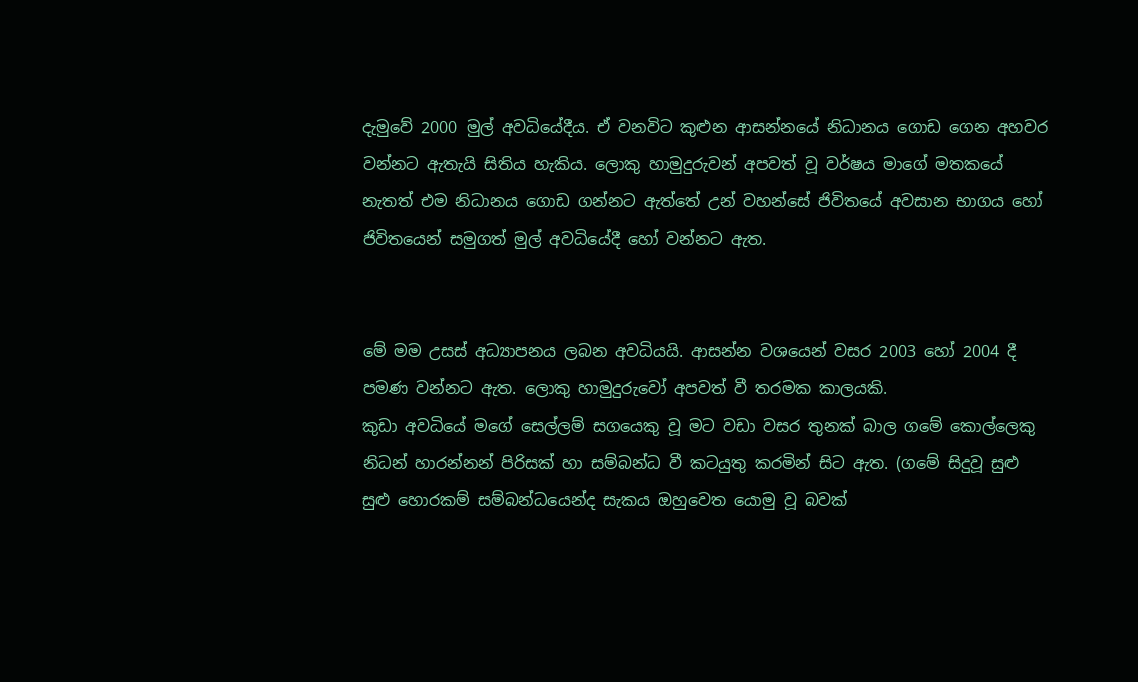දැමුවේ 2000 මුල් අවධියේදීය. ඒ වනවිට කුළුන ආසන්නයේ නිධානය ගොඩ ගෙන අහවර වන්නට ඇතැයි සිතිය හැකිය. ලොකු හාමුදුරුවන් අපවත් වූ වර්ෂය මාගේ මතකයේ නැතත් එම නිධානය ගොඩ ගන්නට ඇත්තේ උන් වහන්සේ ජිවිතයේ අවසාන භාගය හෝ ජිවිතයෙන් සමුගත් මුල් අවධියේදී හෝ වන්නට ඇත.


මේ මම උසස් අධ්‍යාපනය ලබන අවධියයි. ආසන්න වශයෙන් වසර 2003 හෝ 2004 දී පමණ වන්නට ඇත. ලොකු හාමුදුරුවෝ අපවත් වී තරමක කාලයකි.
කුඩා අවධියේ මගේ සෙල්ලම් සගයෙකු වූ මට වඩා වසර තුනක් බාල ගමේ කොල්ලෙකු නිධන් හාරන්නන් පිරිසක් හා සම්බන්ධ වී කටයුතු කරමින් සිට ඇත. (ගමේ සිදුවූ සුළු සුළු හොරකම් සම්බන්ධයෙන්ද සැකය ඔහුවෙත යොමු වූ බවක්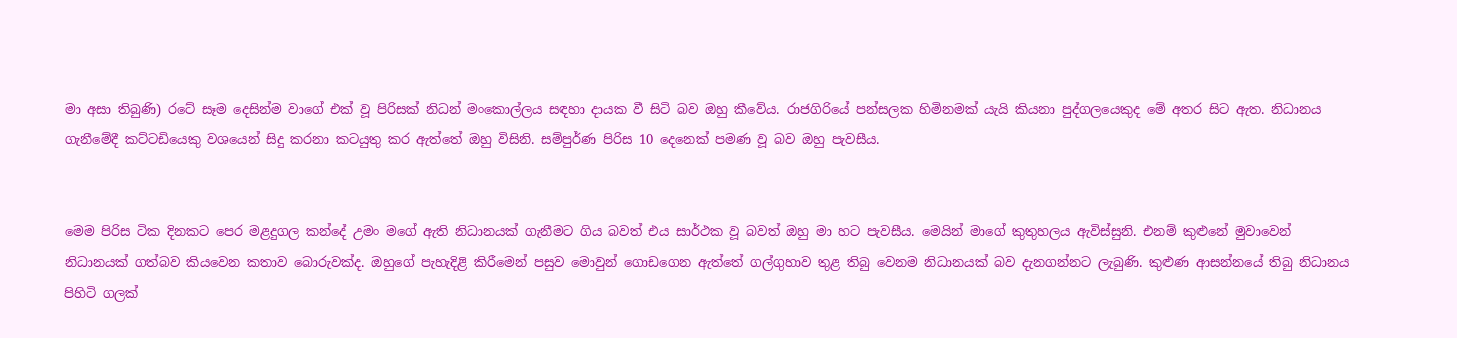මා අසා තිබුණි) රටේ සෑම දෙසින්ම වාගේ එක් වූ පිරිසක් නිධන් මංකොල්ලය සඳහා දායක වී සිටි බව ඔහු කීවේය. රාජගිරියේ පන්සලක හිමිනමක් යැයි කියනා පුද්ගලයෙකුද මේ අතර සිට ඇත. නිධානය ගැනීමේදී කට්ටඩියෙකු වශයෙන් සිදු කරනා කටයුතු කර ඇත්තේ ඔහු විසිනි. සම්පුර්ණ පිරිස 10 දෙනෙක් පමණ වූ බව ඔහු පැවසීය.


මෙම පිරිස ටික දිනකට පෙර මළදුගල කන්දේ උමං මගේ ඇති නිධානයක් ගැනීමට ගිය බවත් එය සාර්ථක වූ බවත් ඔහු මා හට පැවසීය. මෙයින් මාගේ කුතුහලය ඇවිස්සුනි. එනම් කුළුනේ මුවාවෙන් නිධානයක් ගත්බව කියවෙන කතාව බොරුවක්ද. ඔහුගේ පැහැදිළි කිරීමෙන් පසුව මොවුන් ගොඩගෙන ඇත්තේ ගල්ගුහාව තුළ තිබු වෙනම නිධානයක් බව දැනගන්නට ලැබුණි. කුළුණ ආසන්නයේ තිබු නිධානය පිහිටි ගලක්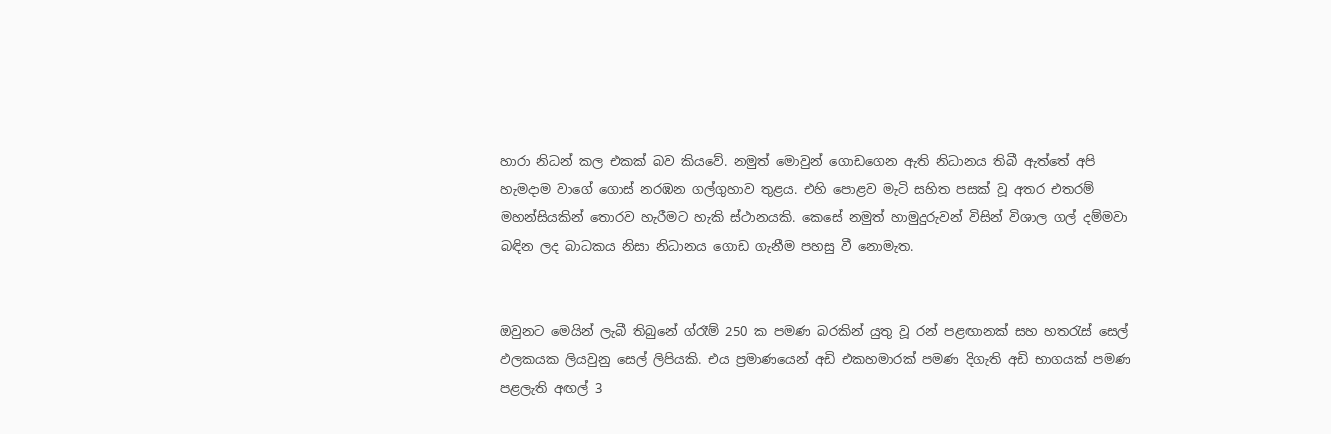හාරා නිධන් කල එකක් බව කියවේ. නමුත් මොවුන් ගොඩගෙන ඇති නිධානය තිබී ඇත්තේ අපි හැමදාම වාගේ ගොස් නරඹන ගල්ගුහාව තුළය. එහි පොළව මැටි සහිත පසක් වූ අතර එතරම් මහන්සියකින් තොරව හැරීමට හැකි ස්ථානයකි. කෙසේ නමුත් හාමුදුරුවන් විසින් විශාල ගල් දම්මවා බඳින ලද බාධකය නිසා නිධානය ගොඩ ගැනීම පහසු වී නොමැත.


ඔවුනට මෙයින් ලැබී තිබුනේ ග්රෑම් 250 ක පමණ බරකින් යුතු වූ රන් පළඟානක් සහ හතරැස් සෙල් ඵලකයක ලියවුනු සෙල් ලිපියකි. එය ප්‍රමාණයෙන් අඩි එකහමාරක් පමණ දිගැති අඩි භාගයක් පමණ පළලැති අඟල් 3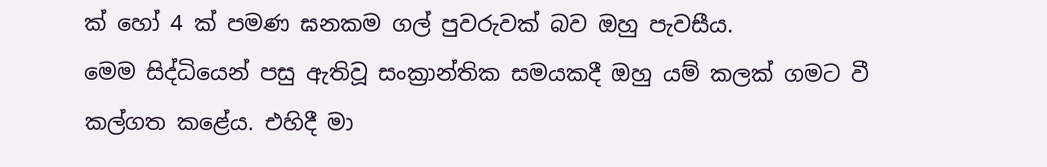ක් හෝ 4 ක් පමණ ඝනකම ගල් පුවරුවක් බව ඔහු පැවසීය.
මෙම සිද්ධියෙන් පසු ඇතිවූ සංක්‍රාන්තික සමයකදී ඔහු යම් කලක් ගමට වී කල්ගත කළේය. එහිදී මා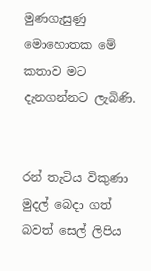මුණගැසුණු මොහොතක මේ කතාව මට දැනගන්නට ලැබිණි.


රන් තැටිය විකුණා මුදල් බෙදා ගත් බවත් සෙල් ලිපිය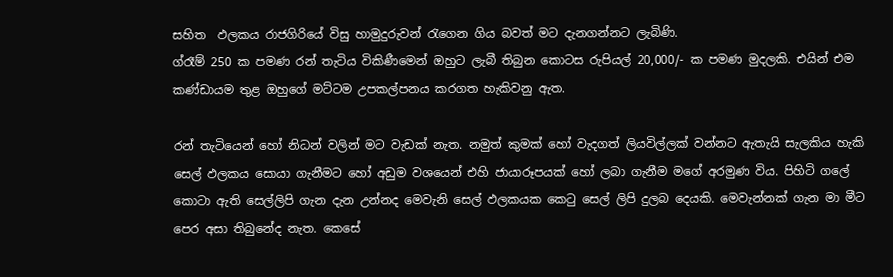සහිත  ඵලකය රාජගිරියේ විසු හාමුදුරුවන් රැගෙන ගිය බවත් මට දැනගන්නට ලැබිණි.
ග්රෑම් 250 ක පමණ රන් තැටිය විකිණීමෙන් ඔහුට ලැබී තිබුන කොටස රුපියල් 20,000/- ක පමණ මුදලකි. එයින් එම කණ්ඩායම තුළ ඔහුගේ මට්ටම උපකල්පනය කරගත හැකිවනු ඇත.

රන් තැටියෙන් හෝ නිධන් වලින් මට වැඩක් නැත. නමුත් කුමක් හෝ වැදගත් ලියවිල්ලක් වන්නට ඇතැයි සැලකිය හැකි සෙල් ඵලකය සොයා ගැනීමට හෝ අඩුම වශයෙන් එහි ජායාරූපයක් හෝ ලබා ගැනීම මගේ අරමුණ විය. පිහිටි ගලේ කොටා ඇති සෙල්ලිපි ගැන දැන උන්නද මෙවැනි සෙල් ඵලකයක කෙටු සෙල් ලිපි දුලබ දෙයකි. මෙවැන්නක් ගැන මා මීට පෙර අසා තිබුනේද නැත. කෙසේ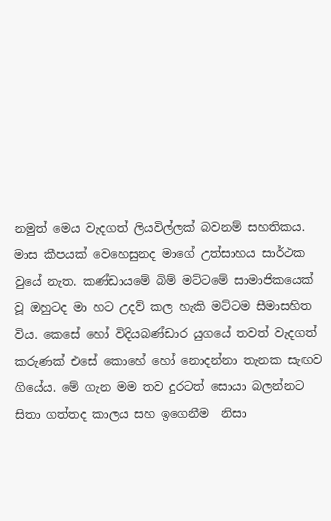නමුත් මෙය වැදගත් ලියවිල්ලක් බවනම් සහතිකය. මාස කීපයක් වෙහෙසුනද මාගේ උත්සාහය සාර්ථක වුයේ නැත. කණ්ඩායමේ බිම් මට්ටමේ සාමාජිකයෙක් වූ ඔහුටද මා හට උදව් කල හැකි මට්ටම සීමාසහිත විය. කෙසේ හෝ විදියබණ්ඩාර යුගයේ තවත් වැදගත් කරුණක් එසේ කොහේ හෝ නොදන්නා තැනක සැඟව ගියේය. මේ ගැන මම තව දුරටත් සොයා බලන්නට සිතා ගත්තද කාලය සහ ඉගෙනීම  නිසා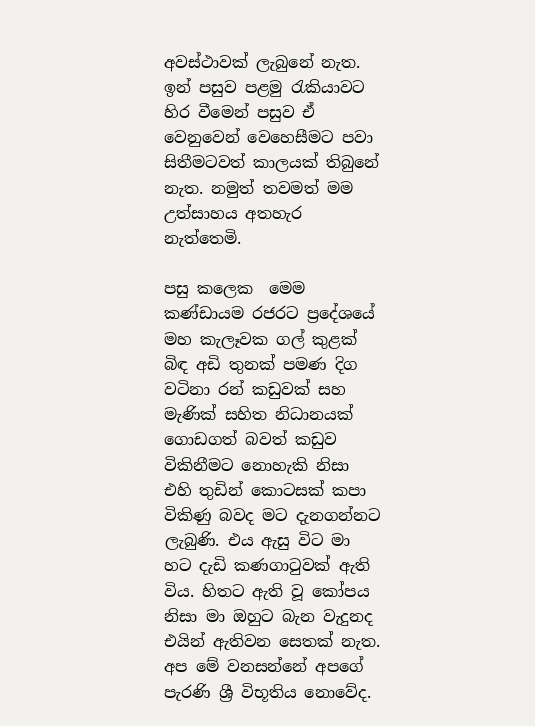අවස්ථාවක් ලැබුනේ නැත. ඉන් පසුව පළමු රැකියාවට හිර වීමෙන් පසුව ඒ වෙනුවෙන් වෙහෙසීමට පවා සිතීමටවත් කාලයක් තිබුනේ නැත. නමුත් තවමත් මම උත්සාහය අතහැර නැත්තෙමි.

පසු කලෙක  මෙම කණ්ඩායම රජරට ප්‍රදේශයේ මහ කැලෑවක ගල් කුළක් බිඳ අඩි තුනක් පමණ දිග වටිනා රන් කඩුවක් සහ මැණික් සහිත නිධානයක් ගොඩගත් බවත් කඩුව විකිනීමට නොහැකි නිසා එහි තුඩින් කොටසක් කපා විකිණු බවද මට දැනගන්නට ලැබුණි. එය ඇසු විට මා හට දැඩි කණගාටුවක් ඇති විය. හිතට ඇති වූ කෝපය නිසා මා ඔහුට බැන වැදුනද එයින් ඇතිවන සෙතක් නැත. අප මේ වනසන්නේ අපගේ පැරණි ශ්‍රී විභූතිය නොවේද.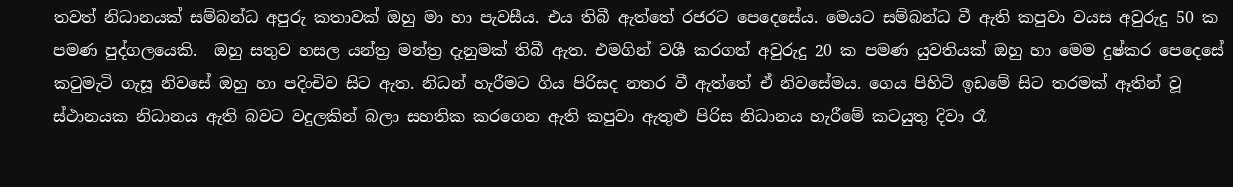තවත් නිධානයක් සම්බන්ධ අපුරු කතාවක් ඔහු මා හා පැවසීය. එය තිබී ඇත්තේ රජරට පෙදෙසේය. මෙයට සම්බන්ධ වී ඇති කපුවා වයස අවුරුදු 50 ක පමණ පුද්ගලයෙකි.  ඔහු සතුව හසල යන්ත්‍ර මන්ත්‍ර දැනුමක් තිබී ඇත. එමගින් වශී කරගත් අවුරුදු 20 ක පමණ යුවතියක් ඔහු හා මෙම දුෂ්කර පෙදෙසේ කටුමැටි ගැසූ නිවසේ ඔහු හා පදිංචිව සිට ඇත. නිධන් හැරීමට ගිය පිරිසද නතර වී ඇත්තේ ඒ නිවසේමය. ගෙය පිහිටි ඉඩමේ සිට තරමක් ඈතින් වූ ස්ථානයක නිධානය ඇති බවට වදුලකින් බලා සහතික කරගෙන ඇති කපුවා ඇතුළු පිරිස නිධානය හැරීමේ කටයුතු දිවා රෑ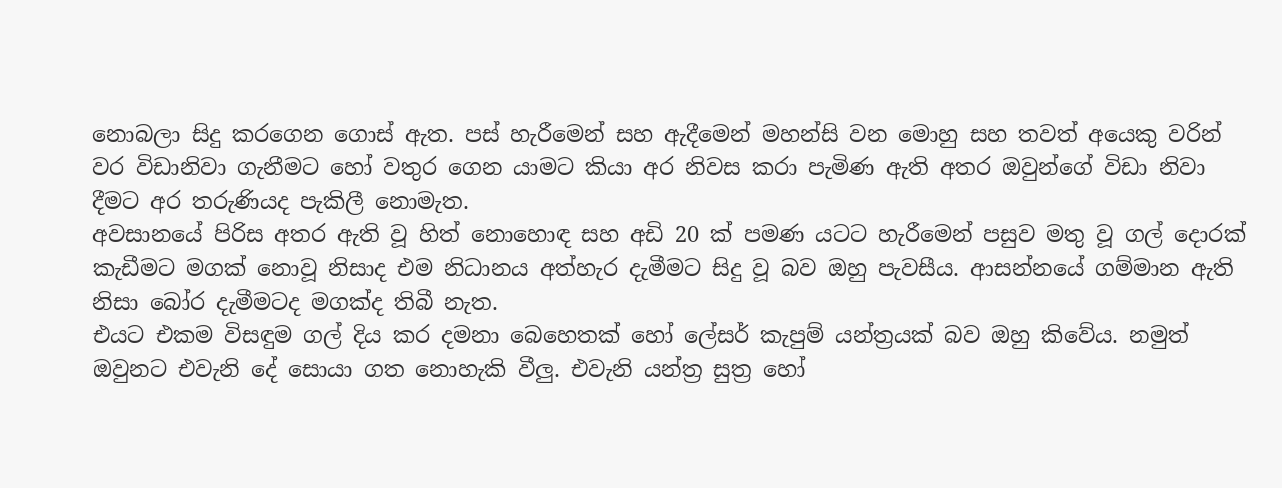නොබලා සිදු කරගෙන ගොස් ඇත. පස් හැරීමෙන් සහ ඇදීමෙන් මහන්සි වන මොහු සහ තවත් අයෙකු වරින් වර විඩානිවා ගැනීමට හෝ වතුර ගෙන යාමට කියා අර නිවස කරා පැමිණ ඇති අතර ඔවුන්ගේ විඩා නිවා දීමට අර තරුණියද පැකිලී නොමැත.
අවසානයේ පිරිස අතර ඇති වූ හිත් නොහොඳ සහ අඩි 20 ක් පමණ යටට හැරීමෙන් පසුව මතු වූ ගල් දොරක් කැඩීමට මගක් නොවූ නිසාද එම නිධානය අත්හැර දැමීමට සිදු වූ බව ඔහු පැවසීය. ආසන්නයේ ගම්මාන ඇති නිසා බෝර දැමීමටද මගක්ද තිබී නැත.
එයට එකම විසඳුම ගල් දිය කර දමනා බෙහෙතක් හෝ ලේසර් කැපුම් යන්ත්‍රයක් බව ඔහු කිවේය. නමුත් ඔවුනට එවැනි දේ සොයා ගත නොහැකි වීලු. එවැනි යන්ත්‍ර සුත්‍ර හෝ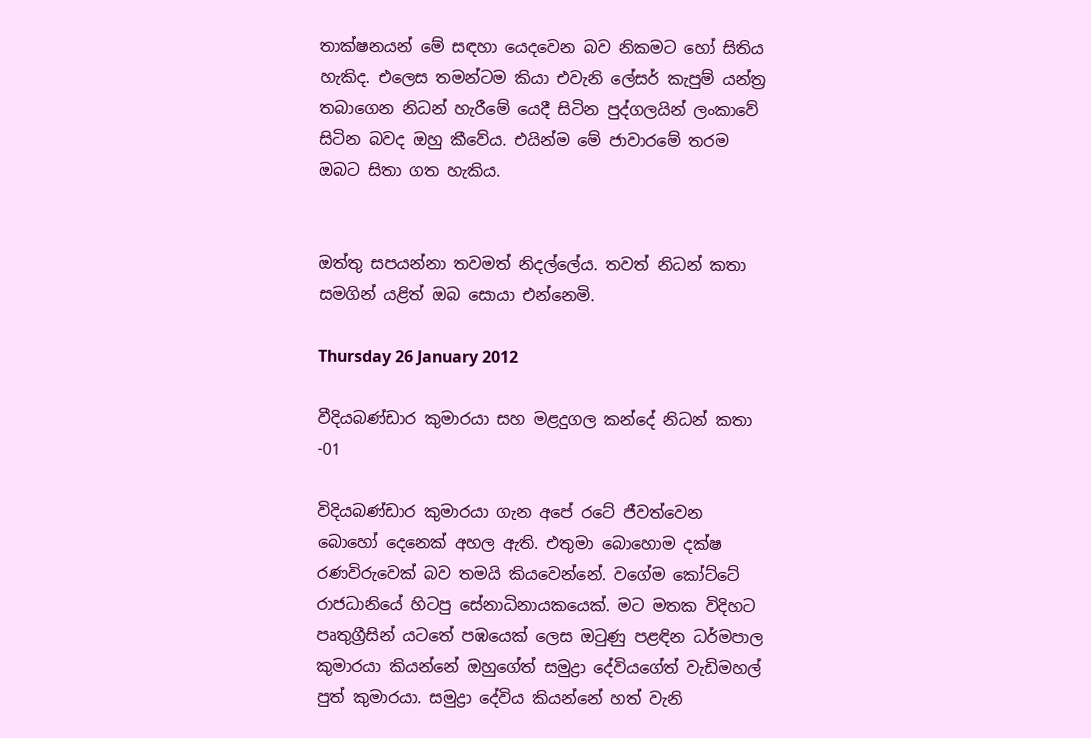තාක්ෂනයන් මේ සඳහා යෙදවෙන බව නිකමට හෝ සිතිය හැකිද. එලෙස තමන්ටම කියා එවැනි ලේසර් කැපුම් යන්ත්‍ර තබාගෙන නිධන් හැරීමේ යෙදී සිටින පුද්ගලයින් ලංකාවේ සිටින බවද ඔහු කීවේය. එයින්ම මේ ජාවාරමේ තරම ඔබට සිතා ගත හැකිය.


ඔත්තු සපයන්නා තවමත් නිදල්ලේය. තවත් නිධන් කතා සමගින් යළිත් ඔබ සොයා එන්නෙමි.

Thursday 26 January 2012

වීදියබණ්ඩාර කුමාරයා සහ මළදුගල කන්දේ නිධන් කතා -01

විදියබණ්ඩාර කුමාරයා ගැන අපේ රටේ ජීවත්වෙන බොහෝ දෙනෙක් අහල ඇති. එතුමා බොහොම දක්ෂ රණවිරුවෙක් බව තමයි කියවෙන්නේ. වගේම කෝට්ටේ රාජධානියේ හිටපු සේනාධිනායකයෙක්. මට මතක විදිහට පෘතුග්‍රීසින් යටතේ පඹයෙක් ලෙස ඔටුණු පළඳින ධර්මපාල කුමාරයා කියන්නේ ඔහුගේත් සමුද්‍රා දේවියගේත් වැඩිමහල් පුත් කුමාරයා. සමුද්‍රා දේවිය කියන්නේ හත් වැනි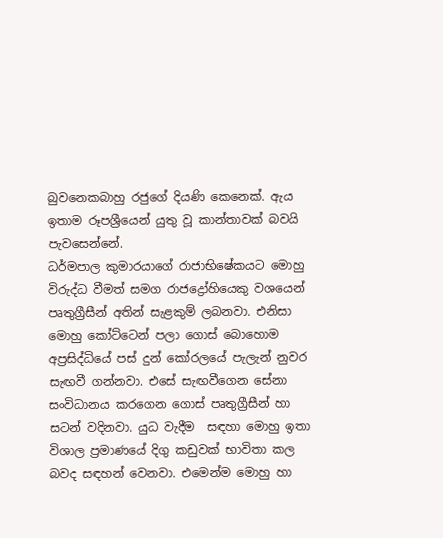බුවනෙකබාහු රජුගේ දියණි කෙනෙක්. ඇය ඉතාම රූපශ්‍රීයෙන් යුතු වූ කාන්තාවක් බවයි පැවසෙන්නේ.
ධර්මපාල කුමාරයාගේ රාජාභිෂේකයට මොහු විරුද්ධ වීමත් සමග රාජද්‍රෝහියෙකු වශයෙන් පෘතුග්‍රීසීන් අතින් සැළකුම් ලබනවා. එනිසා මොහු කෝට්ටෙන් පලා ගොස් බොහොම අප්‍රසිද්ධියේ පස් දුන් කෝරලයේ පැලැන් නුවර සැඟවී ගන්නවා. එසේ සැඟවීගෙන සේනා සංවිධානය කරගෙන ගොස් පෘතුග්‍රීසීන් හා සටන් වදිනවා. යුධ වැදීම  සඳහා මොහු ඉතා විශාල ප්‍රමාණයේ දිගු කඩුවක් භාවිතා කල බවද සඳහන් වෙනවා. එමෙන්ම මොහු හා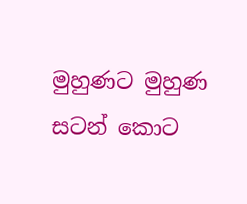මුහුණට මුහුණ සටන් කොට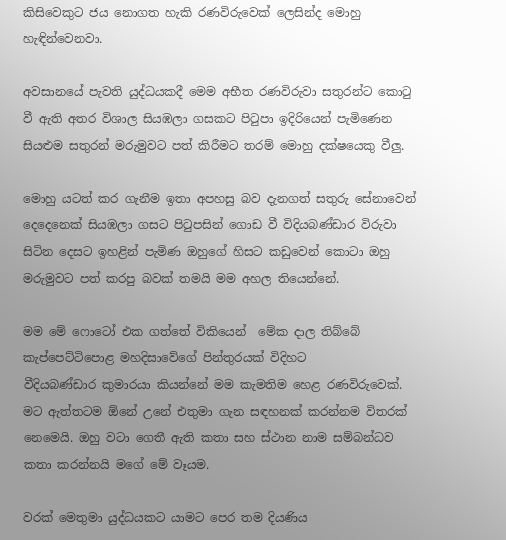කිසිවෙකුට ජය නොගත හැකි රණවිරුවෙක් ලෙසින්ද මොහු හැඳින්වෙනවා.

අවසානයේ පැවති යුද්ධයකදී මෙම අභීත රණවිරුවා සතුරන්ට කොටු වී ඇති අතර විශාල සියඹලා ගසකට පිටුපා ඉදිරියෙන් පැමිණෙන සියළුම සතුරන් මරුමුවට පත් කිරීමට තරම් මොහු දක්ෂයෙකු වීලු.

මොහු යටත් කර ගැනීම ඉතා අපහසු බව දැනගත් සතුරු සේනාවෙන් දෙදෙනෙක් සියඹලා ගසට පිටුපසින් ගොඩ වී විදියබණ්ඩාර විරුවා සිටින දෙසට ඉහළින් පැමිණ ඔහුගේ හිසට කඩුවෙන් කොටා ඔහු මරුමුවට පත් කරපු බවක් තමයි මම අහල තියෙන්නේ.

මම මේ ෆොටෝ එක ගත්තේ විකියෙන්  මේක දාල තිබ්බේ කැප්පෙට්ටිපොළ මහදිසාවේගේ පින්තුරයක් විදිහට
වීදියබණ්ඩාර කුමාරයා කියන්නේ මම කැමතිම හෙළ රණවිරුවෙක්.  මට ඇත්තටම ඕනේ උනේ එතුමා ගැන සඳහනක් කරන්නම විතරක් නෙමෙයි. ඔහු වටා ගෙතී ඇති කතා සහ ස්ථාන නාම සම්බන්ධව කතා කරන්නයි මගේ මේ වෑයම.

වරක් මෙතුමා යුද්ධයකට යාමට පෙර තම දියණිය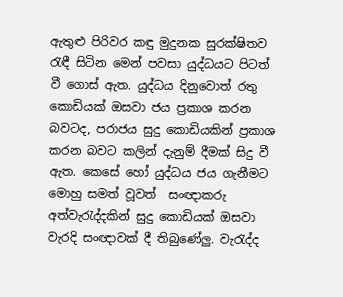ඇතුළු පිරිවර කඳු මුදුනක සුරක්ෂිතව රැඳී සිටින මෙන් පවසා යුද්ධයට පිටත් වී ගොස් ඇත. යුද්ධය දිනුවොත් රතු කොඩියක් ඔසවා ජය ප්‍රකාශ කරන බවටද, පරාජය සුදු කොඩියකින් ප්‍රකාශ කරන බවට කලින් දැනුම් දීමක් සිදු වී ඇත. කෙසේ හෝ යුද්ධය ජය ගැනීමට මොහු සමත් වූවත්  සංඥාකරු අත්වැරැද්දකින් සුදු කොඩියක් ඔසවා වැරදි සංඥාවක් දී තිබුණේලු. වැරැද්ද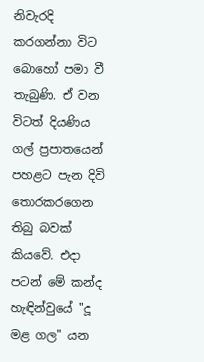නිවැරදි කරගන්නා විට බොහෝ පමා වී තැබුණි. ඒ වන විටත් දියණිය ගල් ප්‍රපාතයෙන් පහළට පැන දිවි තොරකරගෙන තිබු බවක් කියවේ. එදා පටන් මේ කන්ද හැඳින්වුයේ "දූ මළ ගල" යන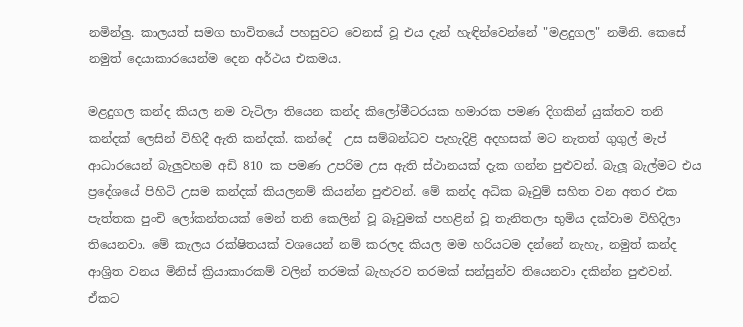නමින්ලු. කාලයත් සමග භාවිතයේ පහසුවට වෙනස් වූ එය දැන් හැඳින්වෙන්නේ "මළදුගල" නමිනි. කෙසේ නමුත් දෙයාකාරයෙන්ම දෙන අර්ථය එකමය.

මළදුගල කන්ද කියල නම වැටිලා තියෙන කන්ද කිලෝමීටරයක හමාරක පමණ දිගකින් යුක්තව තනි කන්දක් ලෙසින් විහිදී ඇති කන්දක්. කන්දේ  උස සම්බන්ධව පැහැදිළි අදහසක් මට නැතත් ගුගුල් මැප් ආධාරයෙන් බැලුවහම අඩි 810 ක පමණ උපරිම උස ඇති ස්ථානයක් දැක ගන්න පුළුවන්. බැලූ බැල්මට එය ප්‍රදේශයේ පිහිටි උසම කන්දක් කියලනම් කියන්න පුළුවන්. මේ කන්ද අධික බෑවුම් සහිත වන අතර එක පැත්තක පුංචි ලෝකන්තයක් මෙන් තනි කෙලින් වූ බෑවුමක් පහළින් වූ තැනිතලා භුමිය දක්වාම විහිදිලා තියෙනවා. මේ කැලය රක්ෂිතයක් වශයෙන් නම් කරලද කියල මම හරියටම දන්නේ නැහැ, නමුත් කන්ද ආශ්‍රිත වනය මිනිස් ක්‍රියාකාරකම් වලින් තරමක් බැහැරව තරමක් සන්සුන්ව තියෙනවා දකින්න පුළුවන්. ඒකට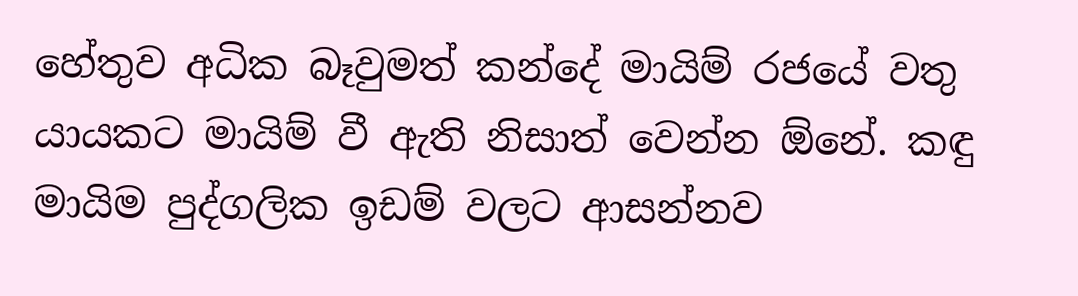හේතුව අධික බෑවුමත් කන්දේ මායිම් රජයේ වතු යායකට මායිම් වී ඇති නිසාත් වෙන්න ඕනේ. කඳු මායිම පුද්ගලික ඉඩම් වලට ආසන්නව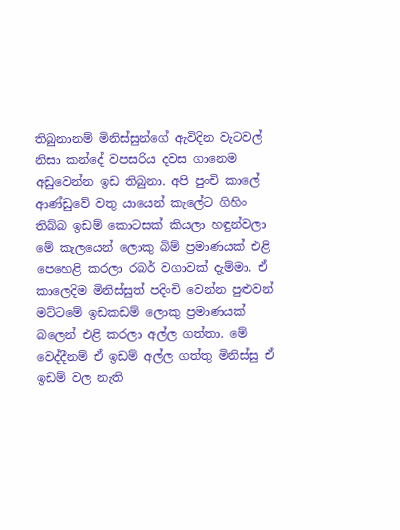තිබුනානම් මිනිස්සුන්ගේ ඇවිදින වැටවල් නිසා කන්දේ වපසරිය දවස ගානෙම අඩුවෙන්න ඉඩ තිබුනා. අපි පුංචි කාලේ ආණ්ඩුවේ වතු යායෙන් කැලේට ගිහිං තිබ්බ ඉඩම් කොටසක් කියලා හඳුන්වලා මේ කැලයෙන් ලොකු බිම් ප්‍රමාණයක් එළි පෙහෙළි කරලා රබර් වගාවක් දැම්මා. ඒ කාලෙදිම මිනිස්සුත් පදිංචි වෙන්න පුළුවන් මට්ටමේ ඉඩකඩම් ලොකු ප්‍රමාණයක් බලෙන් එළි කරලා අල්ල ගත්තා. මේ වෙද්දීනම් ඒ ඉඩම් අල්ල ගත්තු මිනිස්සු ඒ ඉඩම් වල නැති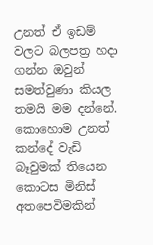උනත් ඒ ඉඩම් වලට බලපත්‍ර හදා ගන්න ඔවුන් සමත්වුණා කියල තමයි මම දන්නේ.
කොහොම උනත් කන්දේ වැඩි බෑවුමක් තියෙන කොටස මිනිස් අතපෙවිමකින්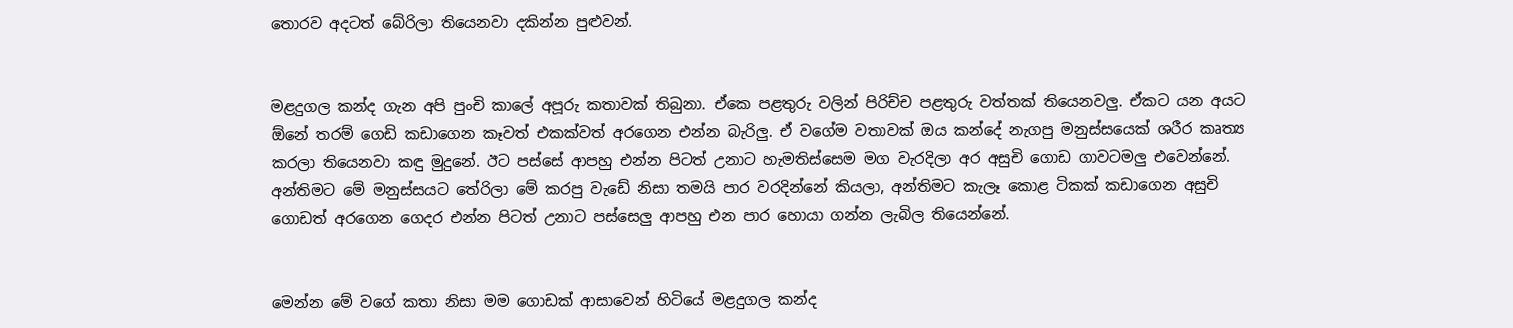තොරව අදටත් බේරිලා තියෙනවා දකින්න පුළුවන්.


මළදුගල කන්ද ගැන අපි පුංචි කාලේ අපූරු කතාවක් තිබුනා. ඒකෙ පළතුරු වලින් පිරිච්ච පළතුරු වත්තක් තියෙනවලු. ඒකට යන අයට ඕනේ තරම් ගෙඩි කඩාගෙන කෑවත් එකක්වත් අරගෙන එන්න බැරිලු. ඒ වගේම වතාවක් ඔය කන්දේ නැගපු මනුස්සයෙක් ශරීර කෘත්‍ය කරලා තියෙනවා කඳු මුදුනේ. ඊට පස්සේ ආපහු එන්න පිටත් උනාට හැමතිස්සෙම මග වැරදිලා අර අසුචි ගොඩ ගාවටමලු එවෙන්නේ. අන්තිමට මේ මනුස්සයට තේරිලා මේ කරපු වැඩේ නිසා තමයි පාර වරදින්නේ කියලා, අන්තිමට කැලෑ කොළ ටිකක් කඩාගෙන අසුචි ගොඩත් අරගෙන ගෙදර එන්න පිටත් උනාට පස්සෙලු ආපහු එන පාර හොයා ගන්න ලැබිල තියෙන්නේ.


මෙන්න මේ වගේ කතා නිසා මම ගොඩක් ආසාවෙන් හිටියේ මළදුගල කන්ද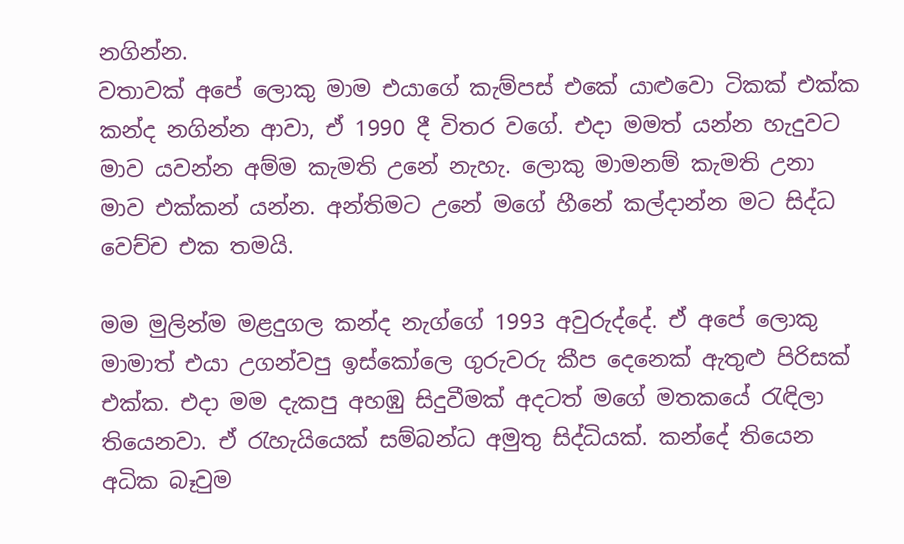නගින්න.
වතාවක් අපේ ලොකු මාම එයාගේ කැම්පස් එකේ යාළුවො ටිකක් එක්ක කන්ද නගින්න ආවා, ඒ 1990 දී විතර වගේ. එදා මමත් යන්න හැදුවට මාව යවන්න අම්ම කැමති උනේ නැහැ. ලොකු මාමනම් කැමති උනා මාව එක්කන් යන්න. අන්තිමට උනේ මගේ හීනේ කල්දාන්න මට සිද්ධ වෙච්ච එක තමයි.

මම මුලින්ම මළදුගල කන්ද නැග්ගේ 1993 අවුරුද්දේ. ඒ අපේ ලොකු මාමාත් එයා උගන්වපු ඉස්කෝලෙ ගුරුවරු කීප දෙනෙක් ඇතුළු පිරිසක් එක්ක. එදා මම දැකපු අහඹු සිදුවීමක් අදටත් මගේ මතකයේ රැඳිලා තියෙනවා. ඒ රැහැයියෙක් සම්බන්ධ අමුතු සිද්ධියක්. කන්දේ තියෙන අධික බෑවුම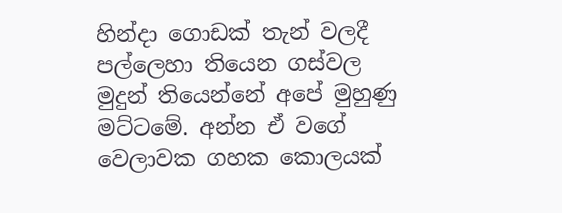හින්දා ගොඩක් තැන් වලදී පල්ලෙහා තියෙන ගස්වල මුදුන් තියෙන්නේ අපේ මුහුණු මට්ටමේ. අන්න ඒ වගේ වෙලාවක ගහක කොලයක්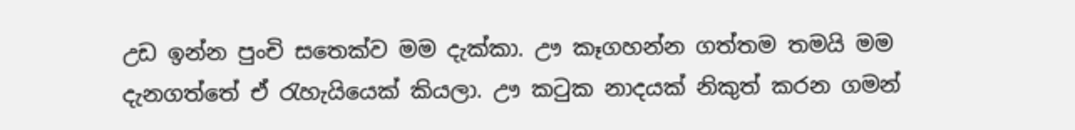උඩ ඉන්න පුංචි සතෙක්ව මම දැක්කා. ඌ කෑගහන්න ගත්තම තමයි මම දැනගත්තේ ඒ රැහැයියෙක් කියලා. ඌ කටුක නාදයක් නිකුත් කරන ගමන්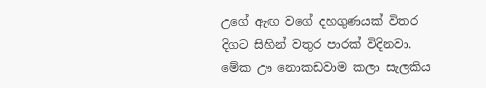උගේ ඇඟ වගේ දහගුණයක් විතර දිගට සිහින් වතුර පාරක් විදිනවා. මේක ඌ නොකඩවාම කලා සැලකිය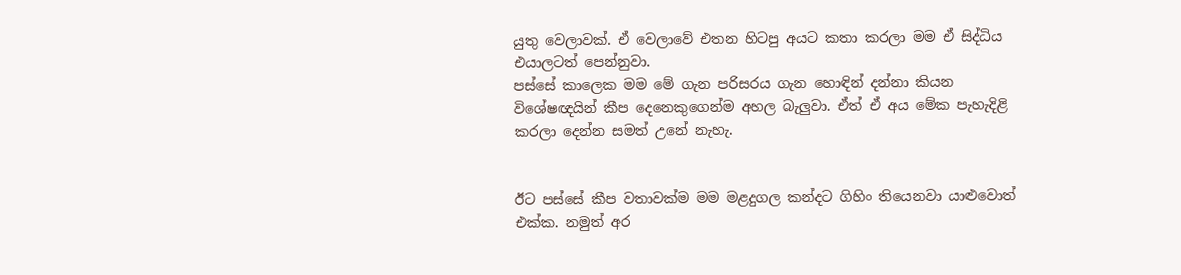යුතු වෙලාවක්. ඒ වෙලාවේ එතන හිටපු අයට කතා කරලා මම ඒ සිද්ධිය එයාලටත් පෙන්නුවා.
පස්සේ කාලෙක මම මේ ගැන පරිසරය ගැන හොඳින් දන්නා කියන විශේෂඥයින් කීප දෙනෙකුගෙන්ම අහල බැලුවා. ඒත් ඒ අය මේක පැහැදිළි කරලා දෙන්න සමත් උනේ නැහැ.


ඊට පස්සේ කීප වතාවක්ම මම මළදුගල කන්දට ගිහිං තියෙනවා යාළුවොත් එක්ක. නමුත් අර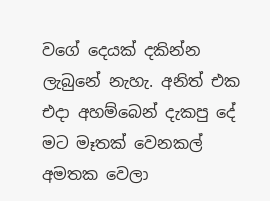වගේ දෙයක් දකින්න ලැබුනේ නැහැ. අනිත් එක එදා අහම්බෙන් දැකපු දේ මට මෑතක් වෙනකල් අමතක වෙලා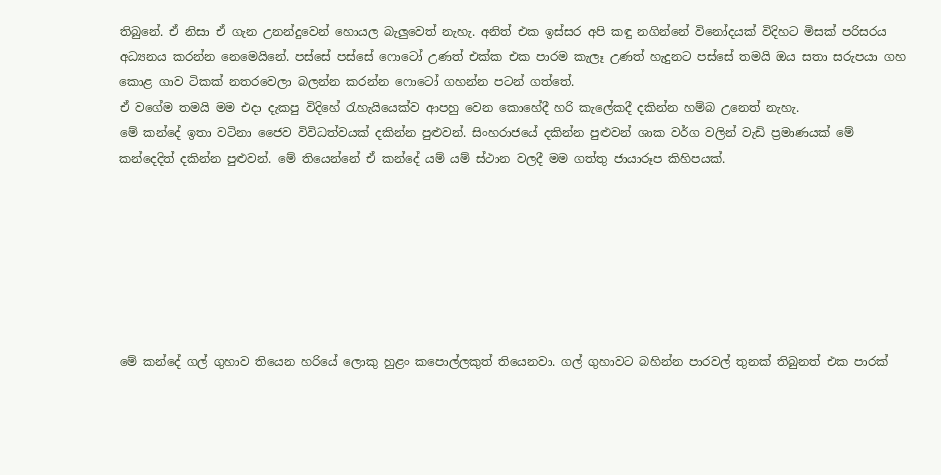තිබුනේ. ඒ නිසා ඒ ගැන උනන්දුවෙන් හොයල බැලුවෙත් නැහැ. අනිත් එක ඉස්සර අපි කඳු නගින්නේ විනෝදයක් විදිහට මිසක් පරිසරය අධ්‍යනය කරන්න නෙමෙයිනේ. පස්සේ පස්සේ ෆොටෝ උණත් එක්ක එක පාරම කැලෑ උණත් හැදුනට පස්සේ තමයි ඔය සතා සරුපයා ගහ කොළ ගාව ටිකක් නතරවෙලා බලන්න කරන්න ෆොටෝ ගහන්න පටන් ගත්තේ.
ඒ වගේම තමයි මම එදා දැකපු විදිහේ රැහැයියෙක්ව ආපහු වෙන කොහේදී හරි කැලේකදී දකින්න හම්බ උනෙත් නැහැ.
මේ කන්දේ ඉතා වටිනා ජෛව විවිධත්වයක් දකින්න පුළුවන්. සිංහරාජයේ දකින්න පුළුවන් ශාක වර්ග වලින් වැඩි ප්‍රමාණයක් මේ කන්දෙදිත් දකින්න පුළුවන්. මේ තියෙන්නේ ඒ කන්දේ යම් යම් ස්ථාන වලදී මම ගත්තු ජායාරූප කිහිපයක්.







මේ කන්දේ ගල් ගුහාව තියෙන හරියේ ලොකු හුළං කපොල්ලකුත් තියෙනවා. ගල් ගුහාවට බහින්න පාරවල් තුනක් තිබුනත් එක පාරක්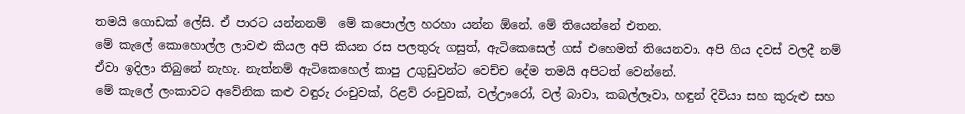තමයි ගොඩක් ලේසි. ඒ පාරට යන්නනම්  මේ කපොල්ල හරහා යන්න ඕනේ. මේ තියෙන්නේ එතන.
මේ කැලේ කොහොල්ල ලාවළු කියල අපි කියන රස පලතුරු ගසුත්, ඇටිකෙසෙල් ගස් එහෙමත් තියෙනවා. අපි ගිය දවස් වලදී නම් ඒවා ඉදිලා තිබුනේ නැහැ. නැත්නම් ඇටිකෙහෙල් කාපු උගුඩුවන්ට වෙච්ච දේම තමයි අපිටත් වෙන්නේ.
මේ කැලේ ලංකාවට අවේනික කළු වඳුරු රංචුවක්, රිළව් රංචුවක්, වල්ඌරෝ, වල් බාවා, කබල්ලෑවා, හඳුන් දිවියා සහ කුරුළු සහ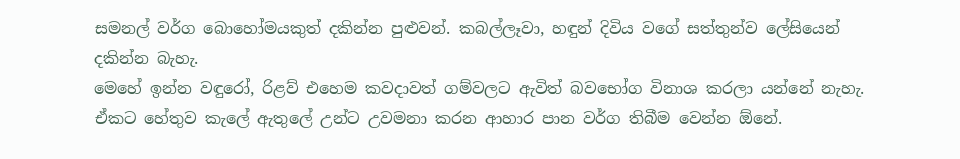සමනල් වර්ග බොහෝමයකුත් දකින්න පුළුවන්. කබල්ලෑවා, හඳුන් දිවිය වගේ සත්තුන්ව ලේසියෙන් දකින්න බැහැ.
මෙහේ ඉන්න වඳුරෝ, රිළව් එහෙම කවදාවත් ගම්වලට ඇවිත් බවභෝග විනාශ කරලා යන්නේ නැහැ. ඒකට හේතුව කැලේ ඇතුලේ උන්ට උවමනා කරන ආහාර පාන වර්ග තිබීම වෙන්න ඕනේ.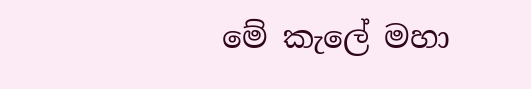මේ කැලේ මහා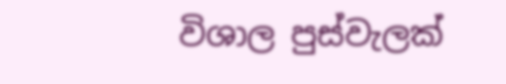විශාල පුස්වැලක්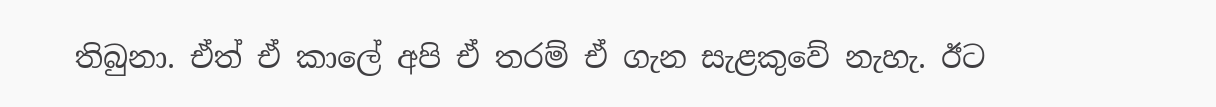තිබුනා. ඒත් ඒ කාලේ අපි ඒ තරම් ඒ ගැන සැළකුවේ නැහැ. ඊට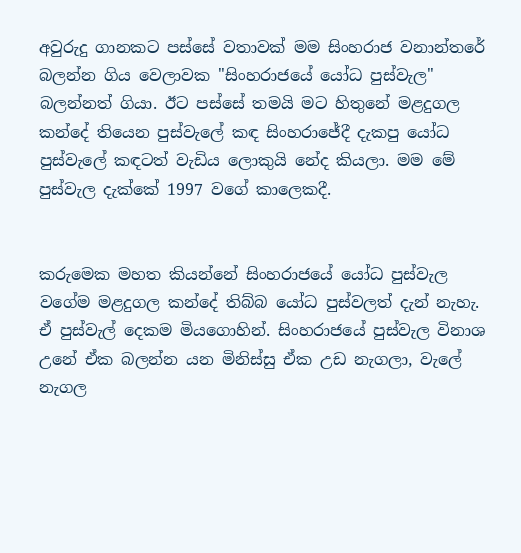අවුරුදු ගානකට පස්සේ වතාවක් මම සිංහරාජ වනාන්තරේ බලන්න ගිය වෙලාවක "සිංහරාජයේ යෝධ පුස්වැල" බලන්නත් ගියා. ඊට පස්සේ තමයි මට හිතුනේ මළදුගල කන්දේ තියෙන පුස්වැලේ කඳ සිංහරාජේදී දැකපු යෝධ පුස්වැලේ කඳටත් වැඩිය ලොකුයි නේද කියලා. මම මේ පුස්වැල දැක්කේ 1997 වගේ කාලෙකදී.


කරුමෙක මහත කියන්නේ සිංහරාජයේ යෝධ පුස්වැල වගේම මළදුගල කන්දේ තිබ්බ යෝධ පුස්වලත් දැන් නැහැ. ඒ පුස්වැල් දෙකම මියගොහින්. සිංහරාජයේ පුස්වැල විනාශ උනේ ඒක බලන්න යන මිනිස්සු ඒක උඩ නැගලා, වැලේ නැගල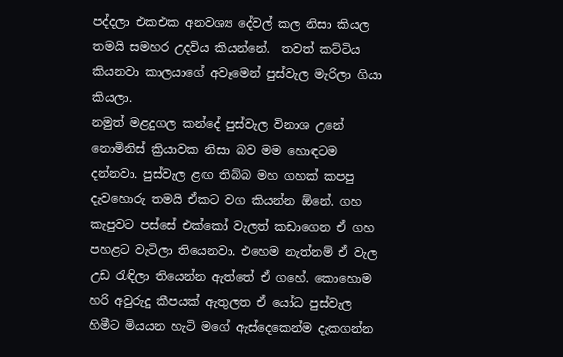පද්දලා එකඑක අනවශ්‍ය දේවල් කල නිසා කියල තමයි සමහර උදවිය කියන්නේ.  තවත් කට්ටිය කියනවා කාලයාගේ අවෑමෙන් පුස්වැල මැරිලා ගියා කියලා.
නමුත් මළදුගල කන්දේ පුස්වැල විනාශ උනේ නොමිනිස් ක්‍රියාවක නිසා බව මම හොඳටම දන්නවා. පුස්වැල ළඟ තිබ්බ මහ ගහක් කපපු දැවහොරු තමයි ඒකට වග කියන්න ඕනේ. ගහ කැපුවට පස්සේ එක්කෝ වැලත් කඩාගෙන ඒ ගහ පහළට වැටිලා තියෙනවා. එහෙම නැත්නම් ඒ වැල උඩ රැඳිලා තියෙන්න ඇත්තේ ඒ ගහේ. කොහොම හරි අවුරුදු කීපයක් ඇතුලත ඒ යෝධ පුස්වැල හිමීට මියයන හැටි මගේ ඇස්දෙකෙන්ම දැකගන්න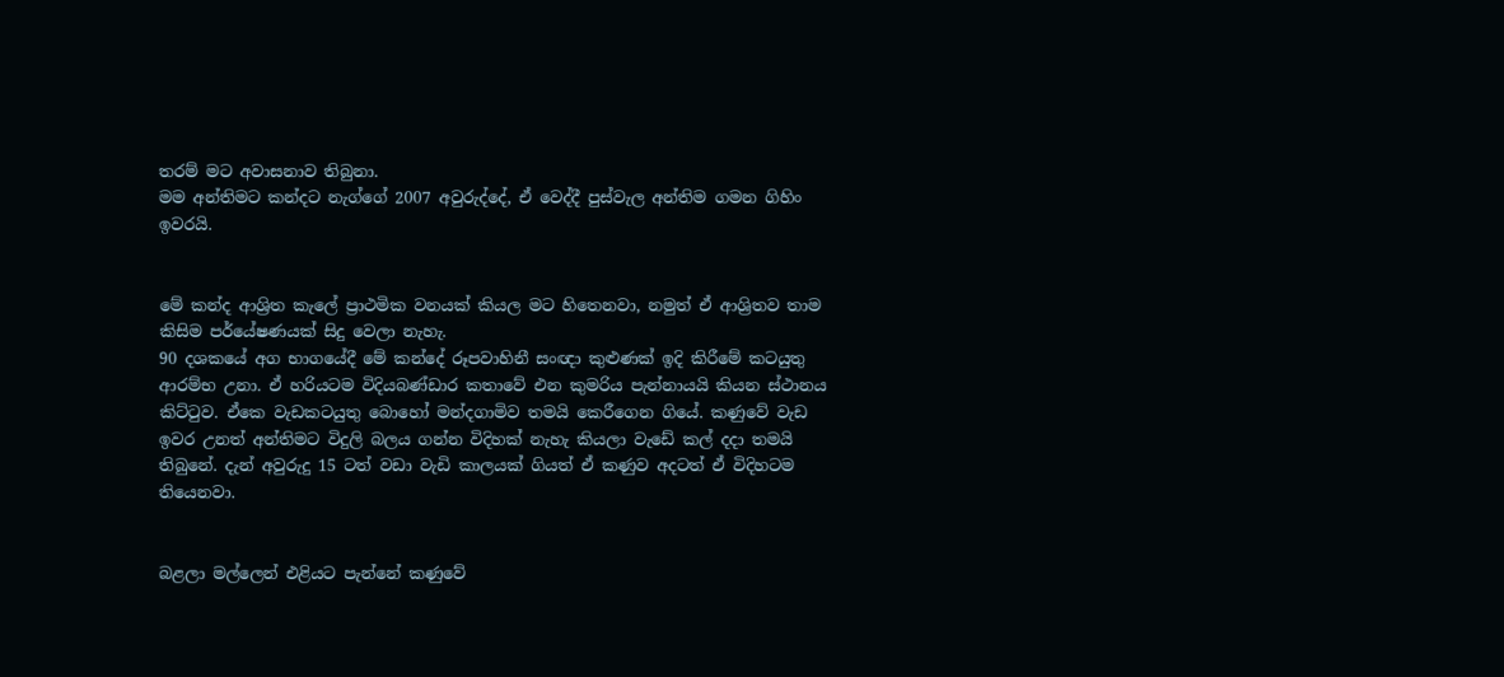තරම් මට අවාසනාව තිබුනා.
මම අන්තිමට කන්දට නැග්ගේ 2007 අවුරුද්දේ, ඒ වෙද්දී පුස්වැල අන්තිම ගමන ගිහිං ඉවරයි.


මේ කන්ද ආශ්‍රිත කැලේ ප්‍රාථමික වනයක් කියල මට හිතෙනවා, නමුත් ඒ ආශ්‍රිතව තාම කිසිම පර්යේෂණයක් සිදු වෙලා නැහැ.
90 දශකයේ අග භාගයේදී මේ කන්දේ රූපවාහිනී සංඥා කුළුණක් ඉදි කිරීමේ කටයුතු ආරම්භ උනා. ඒ හරියටම විදියබණ්ඩාර කතාවේ එන කුමරිය පැන්නායයි කියන ස්ථානය කිට්ටුව. ඒකෙ වැඩකටයුතු බොහෝ මන්දගාමිව තමයි කෙරීගෙන ගියේ. කණුවේ වැඩ ඉවර උනත් අන්තිමට විදුලි බලය ගන්න විදිහක් නැහැ කියලා වැඩේ කල් දදා තමයි තිබුනේ. දැන් අවුරුදු 15 ටත් වඩා වැඩි කාලයක් ගියත් ඒ කණුව අදටත් ඒ විදිහටම තියෙනවා.


බළලා මල්ලෙන් එළියට පැන්නේ කණුවේ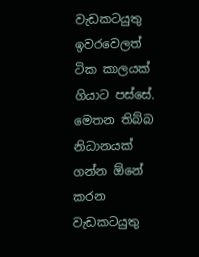වැඩකටයුතු ඉවරවෙලත් ටික කාලයක් ගියාට පස්සේ. මෙතන තිබ්බ නිධානයක් ගන්න ඕනේ කරන වැඩකටයුතු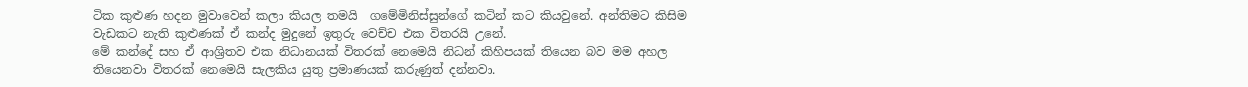ටික කුළුණ හදන මුවාවෙන් කලා කියල තමයි  ගමේමිනිස්සුන්ගේ කටින් කට කියවුනේ. අන්තිමට කිසිම වැඩකට නැති කුළුණක් ඒ කන්ද මුදුනේ ඉතුරු වෙච්ච එක විතරයි උනේ.
මේ කන්දේ සහ ඒ ආශ්‍රිතව එක නිධානයක් විතරක් නෙමෙයි නිධන් කිහිපයක් තියෙන බව මම අහල තියෙනවා විතරක් නෙමෙයි සැලකිය යුතු ප්‍රමාණයක් කරුණුත් දන්නවා.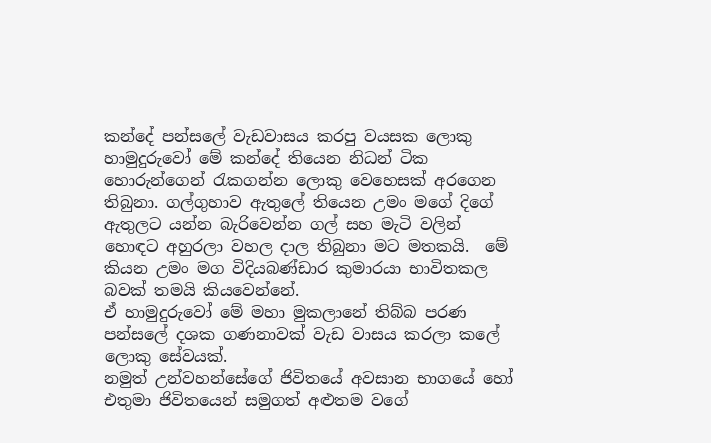කන්දේ පන්සලේ වැඩවාසය කරපු වයසක ලොකු හාමුදුරුවෝ මේ කන්දේ තියෙන නිධන් ටික හොරුන්ගෙන් රැකගන්න ලොකු වෙහෙසක් අරගෙන තිබුනා. ගල්ගුහාව ඇතුලේ තියෙන උමං මගේ දිගේ ඇතුලට යන්න බැරිවෙන්න ගල් සහ මැටි වලින් හොඳට අහුරලා වහල දාල තිබුනා මට මතකයි.  මේ කියන උමං මග විදියබණ්ඩාර කුමාරයා භාවිතකල බවක් තමයි කියවෙන්නේ.
ඒ හාමුදුරුවෝ මේ මහා මුකලානේ තිබ්බ පරණ පන්සලේ දශක ගණනාවක් වැඩ වාසය කරලා කලේ ලොකු සේවයක්.
නමුත් උන්වහන්සේගේ ජිවිතයේ අවසාන භාගයේ හෝ එතුමා ජිවිතයෙන් සමුගත් අළුතම වගේ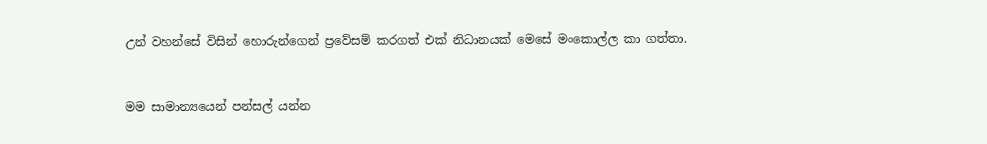උන් වහන්සේ විසින් හොරුන්ගෙන් ප්‍රවේසම් කරගත් එක් නිධානයක් මෙසේ මංකොල්ල කා ගත්තා.


මම සාමාන්‍යයෙන් පන්සල් යන්න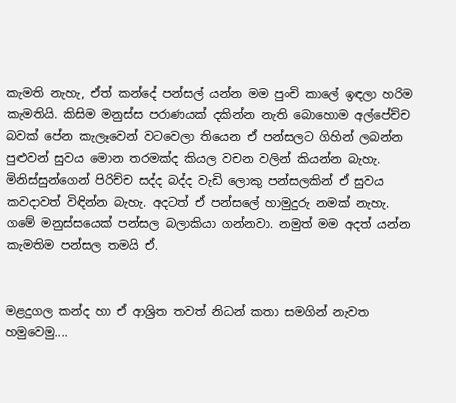කැමති නැහැ, ඒත් කන්දේ පන්සල් යන්න මම පුංචි කාලේ ඉඳලා හරිම කැමතියි. කිසිම මනුස්ස පරාණයක් දකින්න නැති බොහොම අල්පේච්ච බවක් පේන කැලෑවෙන් වටවෙලා තියෙන ඒ පන්සලට ගිහින් ලබන්න පුළුවන් සුවය මොන තරමක්ද කියල වචන වලින් කියන්න බැහැ. මිනිස්සුන්ගෙන් පිරිච්ච සද්ද බද්ද වැඩි ලොකු පන්සලකින් ඒ සුවය කවදාවත් විඳින්න බැහැ. අදටත් ඒ පන්සලේ හාමුදුරු නමක් නැහැ. ගමේ මනුස්සයෙක් පන්සල බලාකියා ගන්නවා. නමුත් මම අදත් යන්න කැමතිම පන්සල තමයි ඒ.


මළදුගල කන්ද හා ඒ ආශ්‍රිත තවත් නිධන් කතා සමගින් නැවත හමුවෙමු....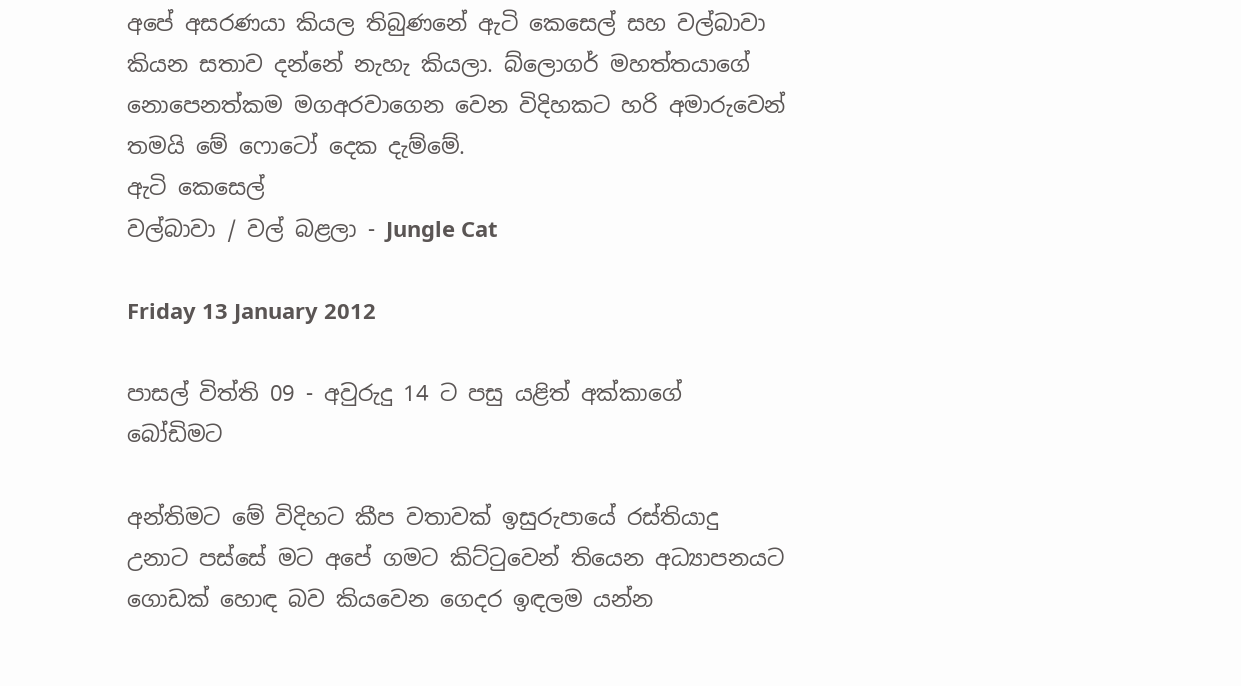අපේ අසරණයා කියල තිබුණනේ ඇටි කෙසෙල් සහ වල්බාවා කියන සතාව දන්නේ නැහැ කියලා. බ්ලොගර් මහත්තයාගේ නොපෙනත්කම මගඅරවාගෙන වෙන විදිහකට හරි අමාරුවෙන් තමයි මේ ෆොටෝ දෙක දැම්මේ.
ඇටි කෙසෙල්
වල්බාවා / වල් බළලා - Jungle Cat

Friday 13 January 2012

පාසල් විත්ති 09 - අවුරුදු 14 ට පසු යළිත් අක්කාගේ බෝඩිමට

අන්තිමට මේ විදිහට කීප වතාවක් ඉසුරුපායේ රස්තියාදු උනාට පස්සේ මට අපේ ගමට කිට්ටුවෙන් තියෙන අධ්‍යාපනයට ගොඩක් හොඳ බව කියවෙන ගෙදර ඉඳලම යන්න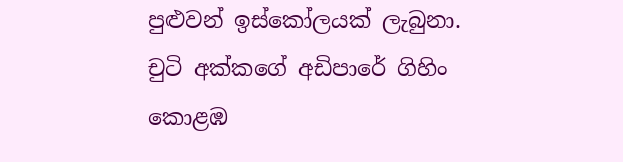පුළුවන් ඉස්කෝලයක් ලැබුනා.
චුටි අක්කගේ අඩිපාරේ ගිහිං කොළඹ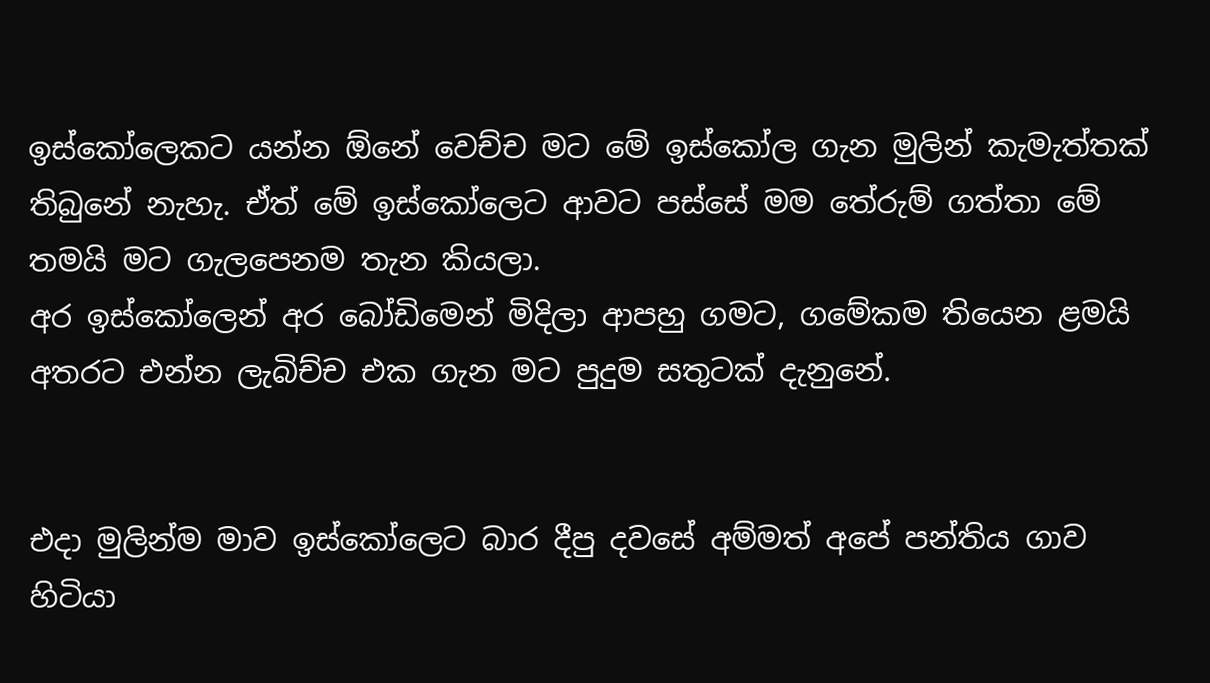ඉස්කෝලෙකට යන්න ඕනේ වෙච්ච මට මේ ඉස්කෝල ගැන මුලින් කැමැත්තක් තිබුනේ නැහැ. ඒත් මේ ඉස්කෝලෙට ආවට පස්සේ මම තේරුම් ගත්තා මේ තමයි මට ගැලපෙනම තැන කියලා.
අර ඉස්කෝලෙන් අර බෝඩිමෙන් මිදිලා ආපහු ගමට, ගමේකම තියෙන ළමයි අතරට එන්න ලැබිච්ච එක ගැන මට පුදුම සතුටක් දැනුනේ.


එදා මුලින්ම මාව ඉස්කෝලෙට බාර දීපු දවසේ අම්මත් අපේ පන්තිය ගාව හිටියා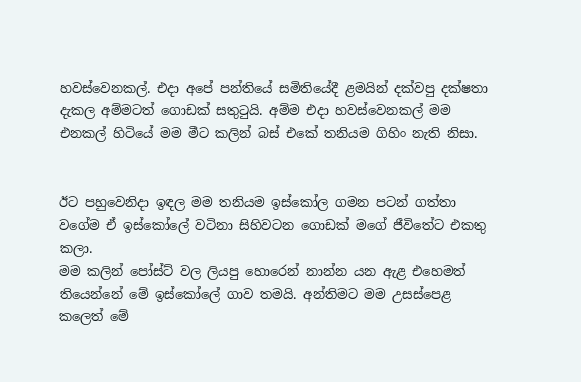හවස්වෙනකල්. එදා අපේ පන්තියේ සමිතියේදී ළමයින් දක්වපු දක්ෂතා දැකල අම්මටත් ගොඩක් සතුටුයි. අම්ම එදා හවස්වෙනකල් මම එනකල් හිටියේ මම මීට කලින් බස් එකේ තනියම ගිහිං නැති නිසා.


ඊට පහුවෙනිදා ඉඳල මම තනියම ඉස්කෝල ගමන පටන් ගත්තා වගේම ඒ ඉස්කෝලේ වටිනා සිහිවටන ගොඩක් මගේ ජීවිතේට එකතු කලා.
මම කලින් පෝස්ට් වල ලියපු හොරෙන් නාන්න යන ඇළ එහෙමත් තියෙන්නේ මේ ඉස්කෝලේ ගාව තමයි. අන්තිමට මම උසස්පෙළ කලෙත් මේ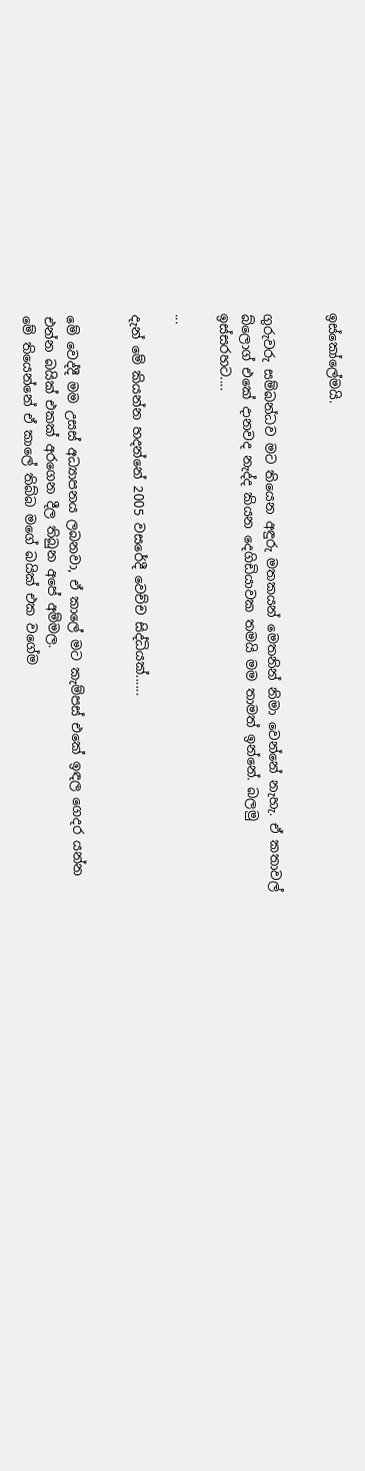ඉස්කෝලේමයි.


ගුරුවරු සම්බන්ධව මට තියෙන අඳුරු මතකයන් මෙතනින් නිමා වෙන්නේ නැහැ. ඒ කතාවල් බ්ලොග් එකේ දානවද නැද්ද කියන දෙගිඩියාවක තමයි මම තාමත් ඉන්නේ. බලමු ඉස්සරහට....

...

දැන් මේ කියන්න හදන්නේ 2005 වසරේදී වෙච්ච සිද්ධියක්......


මේ වෙද්දී මම උසස් අධ්‍යාපනය ලබනවා, ඒ කාලේ මට කැම්පස් එකේ ඉඳල ගෙදර යන්න එන්න බයික් එකක් අරගෙන දීල තිබුන අපේ අම්මල.
මේ තියෙන්නේ ඒ කාලේ තිබ්බ මගේ බයික් එක වගේම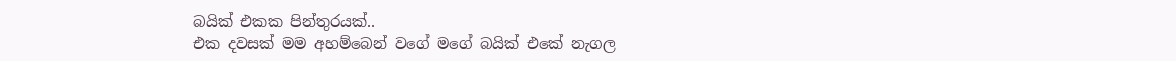බයික් එකක පින්තුරයක්..
එක දවසක් මම අහම්බෙන් වගේ මගේ බයික් එකේ නැගල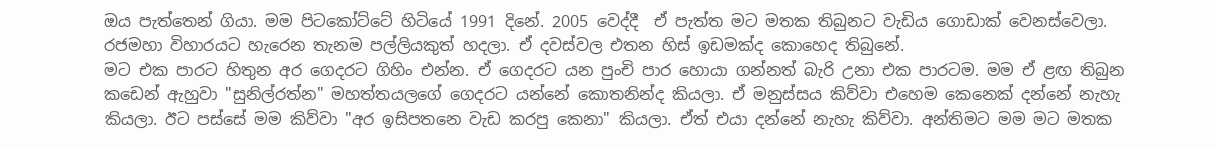ඔය පැත්තෙන් ගියා. මම පිටකෝට්ටේ හිටියේ 1991 දිනේ. 2005 වෙද්දී  ඒ පැත්ත මට මතක තිබුනට වැඩිය ගොඩාක් වෙනස්වෙලා. රජමහා විහාරයට හැරෙන තැනම පල්ලියකුත් හදලා. ඒ දවස්වල එතන හිස් ඉඩමක්ද කොහෙද තිබුනේ.
මට එක පාරට හිතුන අර ගෙදරට ගිහිං එන්න. ඒ ගෙදරට යන පුංචි පාර හොයා ගන්නත් බැරි උනා එක පාරටම. මම ඒ ළඟ තිබුන කඩෙන් ඇහුවා "සුනිල්රත්න" මහත්තයලගේ ගෙදරට යන්නේ කොතනින්ද කියලා. ඒ මනුස්සය කිව්වා එහෙම කෙනෙක් දන්නේ නැහැ කියලා. ඊට පස්සේ මම කිව්වා "අර ඉසිපතනෙ වැඩ කරපු කෙනා" කියලා. ඒත් එයා දන්නේ නැහැ කිව්වා. අන්තිමට මම මට මතක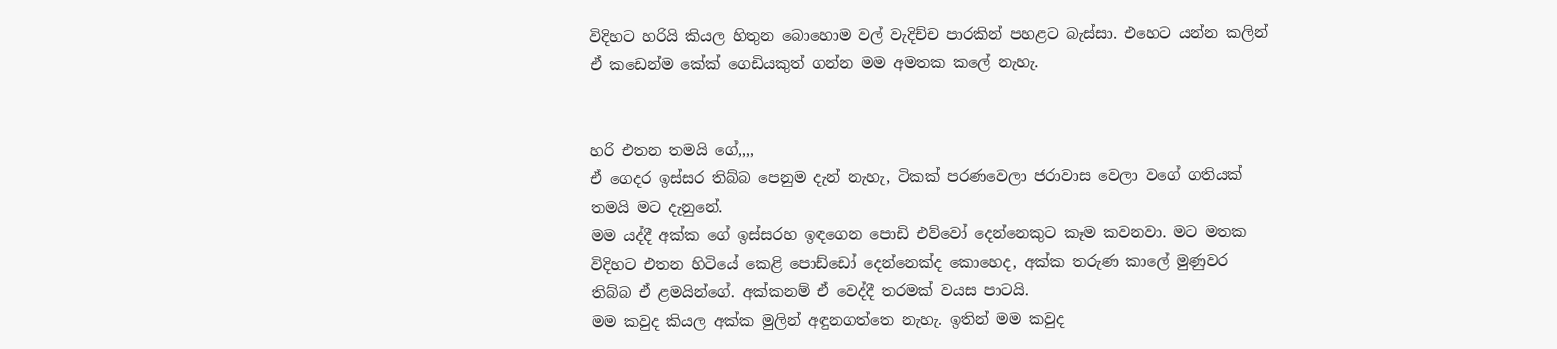විදිහට හරියි කියල හිතුන බොහොම වල් වැදිච්ච පාරකින් පහළට බැස්සා. එහෙට යන්න කලින් ඒ කඩෙන්ම කේක් ගෙඩියකුත් ගන්න මම අමතක කලේ නැහැ.


හරි එතන තමයි ගේ,,,,
ඒ ගෙදර ඉස්සර තිබ්බ පෙනුම දැන් නැහැ, ටිකක් පරණවෙලා ජරාවාස වෙලා වගේ ගතියක් තමයි මට දැනුනේ.
මම යද්දී අක්ක ගේ ඉස්සරහ ඉඳගෙන පොඩි එව්වෝ දෙන්නෙකුට කෑම කවනවා. මට මතක විදිහට එතන හිටියේ කෙළි පොඩ්ඩෝ දෙන්නෙක්ද කොහෙද, අක්ක තරුණ කාලේ මුණුවර තිබ්බ ඒ ළමයින්ගේ. අක්කනම් ඒ වෙද්දී තරමක් වයස පාටයි.
මම කවුද කියල අක්ක මුලින් අඳුනගත්තෙ නැහැ. ඉතින් මම කවුද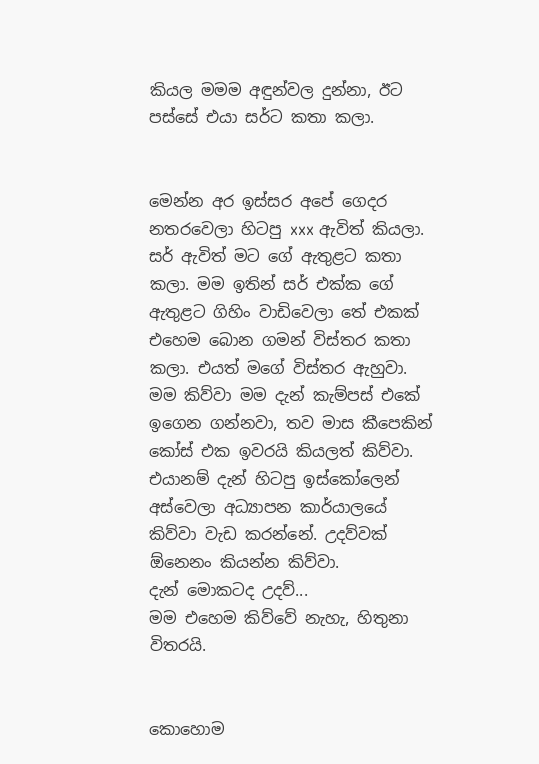කියල මමම අඳුන්වල දුන්නා, ඊට පස්සේ එයා සර්ට කතා කලා.


මෙන්න අර ඉස්සර අපේ ගෙදර නතරවෙලා හිටපු xxx ඇවිත් කියලා. සර් ඇවිත් මට ගේ ඇතුළට කතා කලා. මම ඉතින් සර් එක්ක ගේ ඇතුළට ගිහිං වාඩිවෙලා තේ එකක් එහෙම බොන ගමන් විස්තර කතා කලා. එයත් මගේ විස්තර ඇහුවා. මම කිව්වා මම දැන් කැම්පස් එකේ ඉගෙන ගන්නවා, තව මාස කීපෙකින් කෝස් එක ඉවරයි කියලත් කිව්වා. එයානම් දැන් හිටපු ඉස්කෝලෙන් අස්වෙලා අධ්‍යාපන කාර්යාලයේ කිව්වා වැඩ කරන්නේ. උදව්වක් ඕනෙනං කියන්න කිව්වා.
දැන් මොකටද උදව්...
මම එහෙම කිව්වේ නැහැ, හිතුනා විතරයි.


කොහොම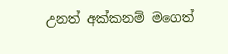උනත් අක්කනම් මගෙත්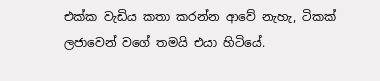එක්ක වැඩිය කතා කරන්න ආවේ නැහැ, ටිකක් ලජාවෙන් වගේ තමයි එයා හිටියේ.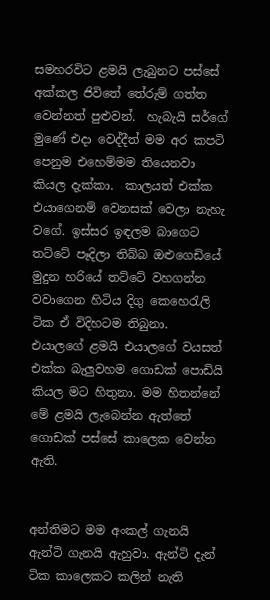සමහරවිට ළමයි ලැබුනට පස්සේ අක්කල ජිවිතේ තේරුම් ගත්ත වෙන්නත් පුළුවන්.  හැබැයි සර්ගේ මුණේ එදා වෙද්දීත් මම අර කපටි පෙනුම එහෙම්මම තියෙනවා කියල දැක්කා.  කාලයත් එක්ක එයාගෙනම් වෙනසක් වෙලා නැහැ වගේ. ඉස්සර ඉඳලම බාගෙට තට්ටේ පෑදිලා තිබ්බ ඔළුගෙඩියේ මුදුන හරියේ තට්ටේ වහගන්න වවාගෙන හිටිය දිගු කෙහෙරැලි ටික ඒ විදිහටම තිබුනා.
එයාලගේ ළමයි එයාලගේ වයසත් එක්ක බැලුවහම ගොඩක් පොඩියි කියල මට හිතුනා. මම හිතන්නේ මේ ළමයි ලැබෙන්න ඇත්තේ ගොඩක් පස්සේ කාලෙක වෙන්න ඇති.


අන්තිමට මම අංකල් ගැනයි ඇන්ටි ගැනයි ඇහුවා. ඇන්ටි දැන් ටික කාලෙකට කලින් නැති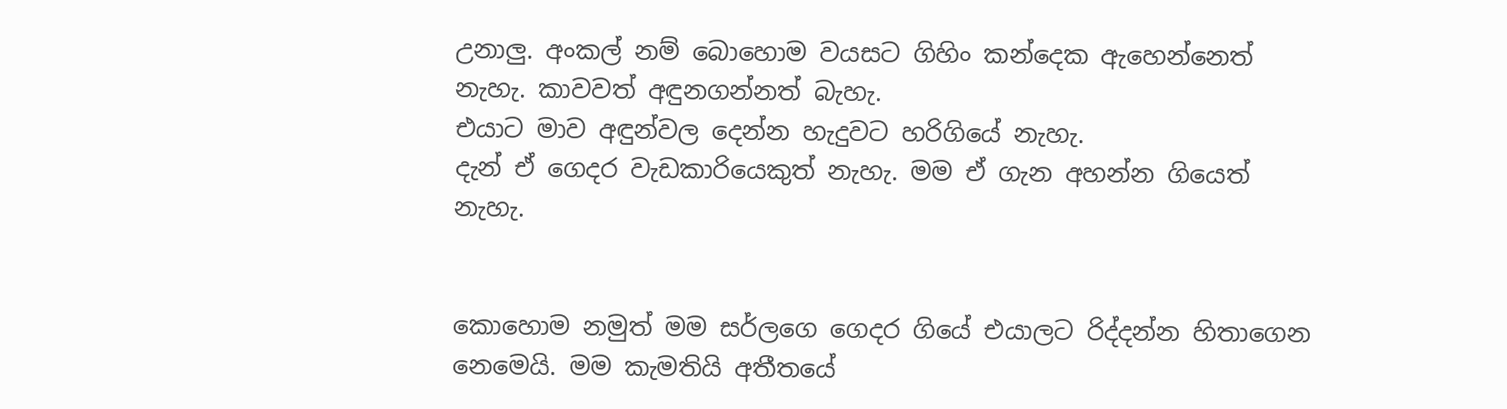උනාලු. අංකල් නම් බොහොම වයසට ගිහිං කන්දෙක ඇහෙන්නෙත් නැහැ. කාවවත් අඳුනගන්නත් බැහැ.
එයාට මාව අඳුන්වල දෙන්න හැදුවට හරිගියේ නැහැ.
දැන් ඒ ගෙදර වැඩකාරියෙකුත් නැහැ. මම ඒ ගැන අහන්න ගියෙත් නැහැ.


කොහොම නමුත් මම සර්ලගෙ ගෙදර ගියේ එයාලට රිද්දන්න හිතාගෙන නෙමෙයි. මම කැමතියි අතීතයේ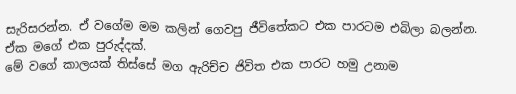සැරිසරන්න. ඒ වගේම මම කලින් ගෙවපු ජීවිතේකට එක පාරටම එබිලා බලන්න. ඒක මගේ එක පුරුද්දක්.
මේ වගේ කාලයක් තිස්සේ මග ඇරිච්ච ජිවිත එක පාරට හමු උනාම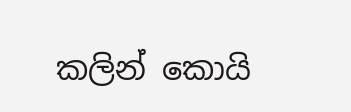කලින් කොයි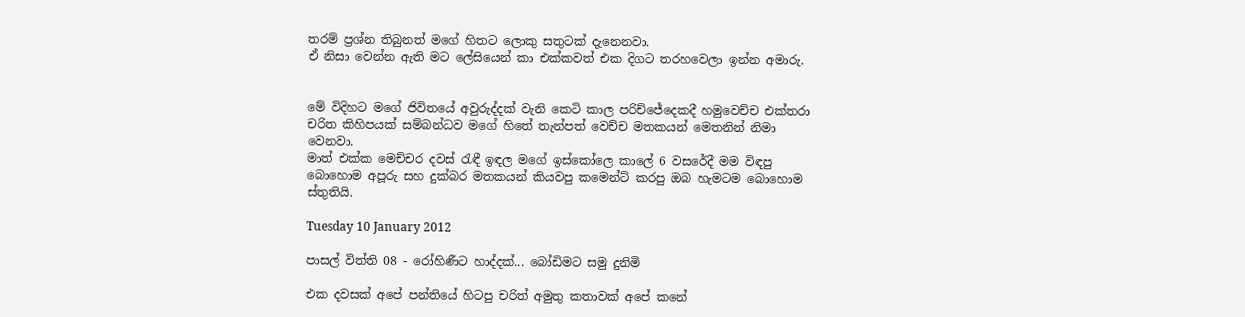තරම් ප්‍රශ්න තිබුනත් මගේ හිතට ලොකු සතුටක් දැනෙනවා.
ඒ නිසා වෙන්න ඇති මට ලේසියෙන් කා එක්කවත් එක දිගට තරහවෙලා ඉන්න අමාරු.


මේ විදිහට මගේ ජිවිතයේ අවුරුද්දක් වැනි කෙටි කාල පරිච්ජේදෙකදී හමුවෙච්ච එක්තරා චරිත කිහිපයක් සම්බන්ධව මගේ හිතේ තැන්පත් වෙච්ච මතකයන් මෙතනින් නිමා වෙනවා.
මාත් එක්ක මෙච්චර දවස් රැඳී ඉඳල මගේ ඉස්කෝලෙ කාලේ 6 වසරේදී මම විඳපු බොහොම අපූරු සහ දුක්බර මතකයන් කියවපු කමෙන්ට් කරපු ඔබ හැමටම බොහොම ස්තුතියි.

Tuesday 10 January 2012

පාසල් විත්ති 08 - රෝහිණීට හාද්දක්... බෝඩිමට සමු දුනිමි

එක දවසක් අපේ පන්තියේ හිටපු චරිත් අමුතු කතාවක් අපේ කනේ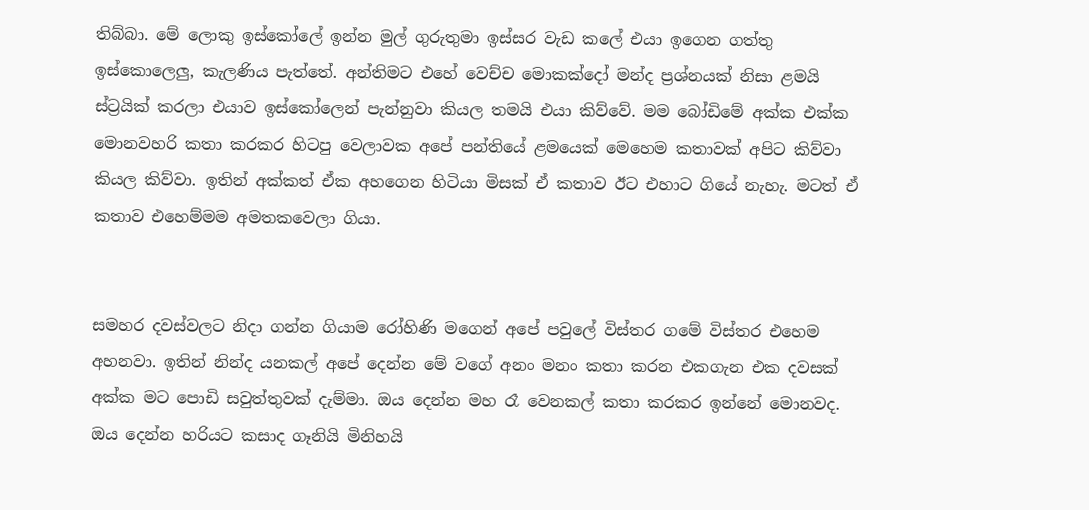තිබ්බා. මේ ලොකු ඉස්කෝලේ ඉන්න මුල් ගුරුතුමා ඉස්සර වැඩ කලේ එයා ඉගෙන ගත්තු ඉස්කොලෙලු, කැලණිය පැත්තේ. අන්තිමට එහේ වෙච්ච මොකක්දෝ මන්ද ප්‍රශ්නයක් නිසා ළමයි ස්ට්‍රයික් කරලා එයාව ඉස්කෝලෙන් පැන්නුවා කියල තමයි එයා කිව්වේ. මම බෝඩිමේ අක්ක එක්ක මොනවහරි කතා කරකර හිටපු වෙලාවක අපේ පන්තියේ ළමයෙක් මෙහෙම කතාවක් අපිට කිව්වා කියල කිව්වා. ඉතින් අක්කත් ඒක අහගෙන හිටියා මිසක් ඒ කතාව ඊට එහාට ගියේ නැහැ. මටත් ඒ කතාව එහෙම්මම අමතකවෙලා ගියා.


සමහර දවස්වලට නිදා ගන්න ගියාම රෝහිණි මගෙන් අපේ පවුලේ විස්තර ගමේ විස්තර එහෙම අහනවා. ඉතින් නින්ද යනකල් අපේ දෙන්න මේ වගේ අනං මනං කතා කරන එකගැන එක දවසක් අක්ක මට පොඩි සවුත්තුවක් දැම්මා. ඔය දෙන්න මහ රෑ වෙනකල් කතා කරකර ඉන්නේ මොනවද. ඔය දෙන්න හරියට කසාද ගෑනියි මිනිහයි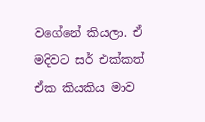වගේනේ කියලා. ඒ මදිවට සර් එක්කත් ඒක කියකිය මාව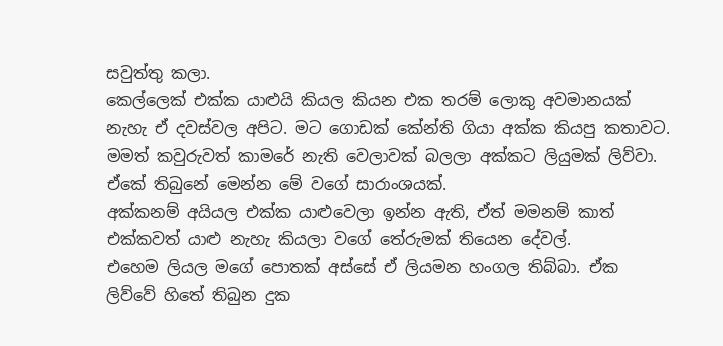සවුත්තු කලා.
කෙල්ලෙක් එක්ක යාළුයි කියල කියන එක තරම් ලොකු අවමානයක් නැහැ ඒ දවස්වල අපිට. මට ගොඩක් කේන්ති ගියා අක්ක කියපු කතාවට. මමත් කවුරුවත් කාමරේ නැති වෙලාවක් බලලා අක්කට ලියුමක් ලිව්වා. ඒකේ තිබුනේ මෙන්න මේ වගේ සාරාංශයක්.
අක්කනම් අයියල එක්ක යාළුවෙලා ඉන්න ඇති, ඒත් මමනම් කාත් එක්කවත් යාළු නැහැ කියලා වගේ තේරුමක් තියෙන දේවල්.
එහෙම ලියල මගේ පොතක් අස්සේ ඒ ලියමන හංගල තිබ්බා. ඒක ලිව්වේ හිතේ තිබුන දුක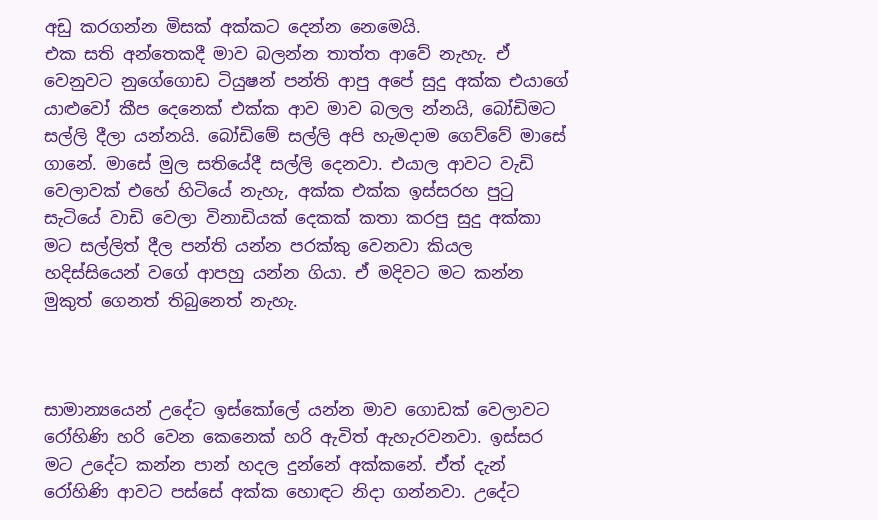අඩු කරගන්න මිසක් අක්කට දෙන්න නෙමෙයි.
එක සති අන්තෙකදී මාව බලන්න තාත්ත ආවේ නැහැ. ඒ වෙනුවට නුගේගොඩ ටියුෂන් පන්ති ආපු අපේ සුදු අක්ක එයාගේ යාළුවෝ කීප දෙනෙක් එක්ක ආව මාව බලල න්නයි, බෝඩිමට සල්ලි දීලා යන්නයි. බෝඩිමේ සල්ලි අපි හැමදාම ගෙව්වේ මාසේ ගානේ. මාසේ මුල සතියේදී සල්ලි දෙනවා. එයාල ආවට වැඩි වෙලාවක් එහේ හිටියේ නැහැ, අක්ක එක්ක ඉස්සරහ පුටු සැටියේ වාඩි වෙලා විනාඩියක් දෙකක් කතා කරපු සුදු අක්කා මට සල්ලිත් දීල පන්ති යන්න පරක්කු වෙනවා කියල හදිස්සියෙන් වගේ ආපහු යන්න ගියා. ඒ මදිවට මට කන්න මුකුත් ගෙනත් තිබුනෙත් නැහැ.



සාමාන්‍යයෙන් උදේට ඉස්කෝලේ යන්න මාව ගොඩක් වෙලාවට රෝහිණි හරි වෙන කෙනෙක් හරි ඇවිත් ඇහැරවනවා. ඉස්සර මට උදේට කන්න පාන් හදල දුන්නේ අක්කනේ. ඒත් දැන් රෝහිණි ආවට පස්සේ අක්ක හොඳට නිදා ගන්නවා. උදේට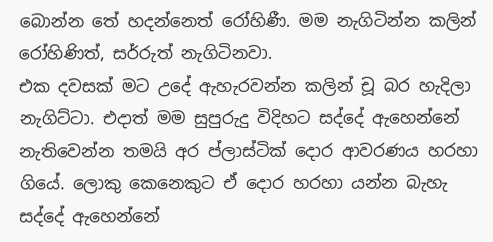බොන්න තේ හදන්නෙත් රෝහිණී. මම නැගිටින්න කලින් රෝහිණිත්, සර්රුත් නැගිටිනවා.
එක දවසක් මට උදේ ඇහැරවන්න කලින් චූ බර හැදිලා නැගිට්ටා. එදාත් මම සුපුරුදු විදිහට සද්දේ ඇහෙන්නේ නැතිවෙන්න තමයි අර ප්ලාස්ටික් දොර ආවරණය හරහා ගියේ. ලොකු කෙනෙකුට ඒ දොර හරහා යන්න බැහැ සද්දේ ඇහෙන්නේ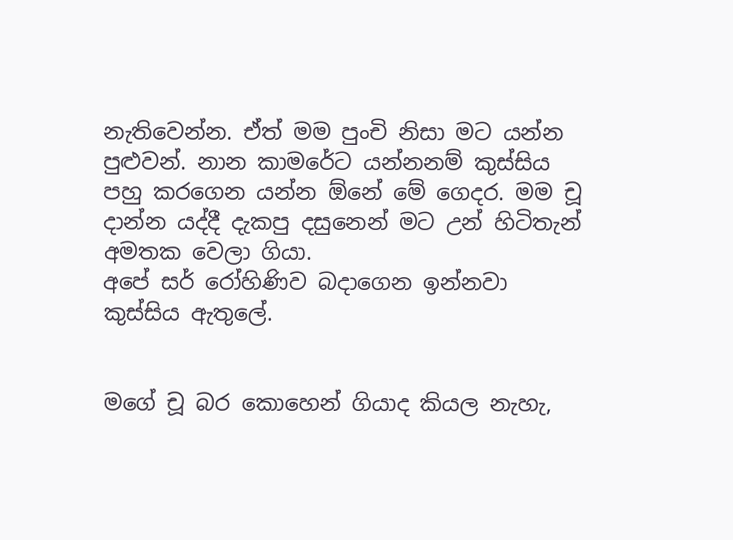නැතිවෙන්න. ඒත් මම පුංචි නිසා මට යන්න පුළුවන්. නාන කාමරේට යන්නනම් කුස්සිය පහු කරගෙන යන්න ඕනේ මේ ගෙදර. මම චූ දාන්න යද්දී දැකපු දසුනෙන් මට උන් හිටිතැන් අමතක වෙලා ගියා.
අපේ සර් රෝහිණිව බදාගෙන ඉන්නවා කුස්සිය ඇතුලේ.


මගේ චූ බර කොහෙන් ගියාද කියල නැහැ,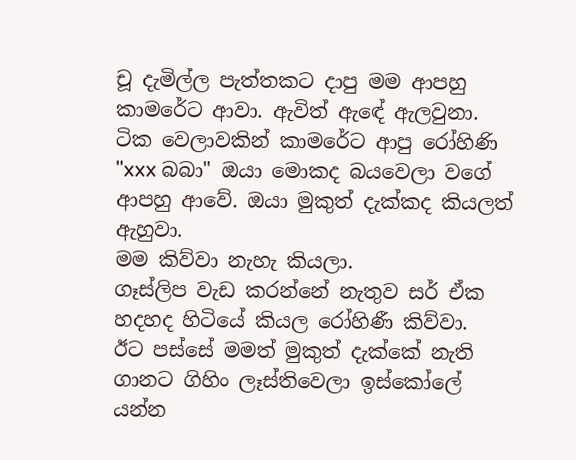චූ දැමිල්ල පැත්තකට දාපු මම ආපහු කාමරේට ආවා. ඇවිත් ඇඳේ ඇලවුනා.
ටික වෙලාවකින් කාමරේට ආපු රෝහිණි "xxx බබා" ඔයා මොකද බයවෙලා වගේ ආපහු ආවේ. ඔයා මුකුත් දැක්කද කියලත් ඇහුවා.
මම කිව්වා නැහැ කියලා.
ගෑස්ලිප වැඩ කරන්නේ නැතුව සර් ඒක හදහද හිටියේ කියල රෝහිණී කිව්වා.
ඊට පස්සේ මමත් මුකුත් දැක්කේ නැති ගානට ගිහිං ලෑස්තිවෙලා ඉස්කෝලේ යන්න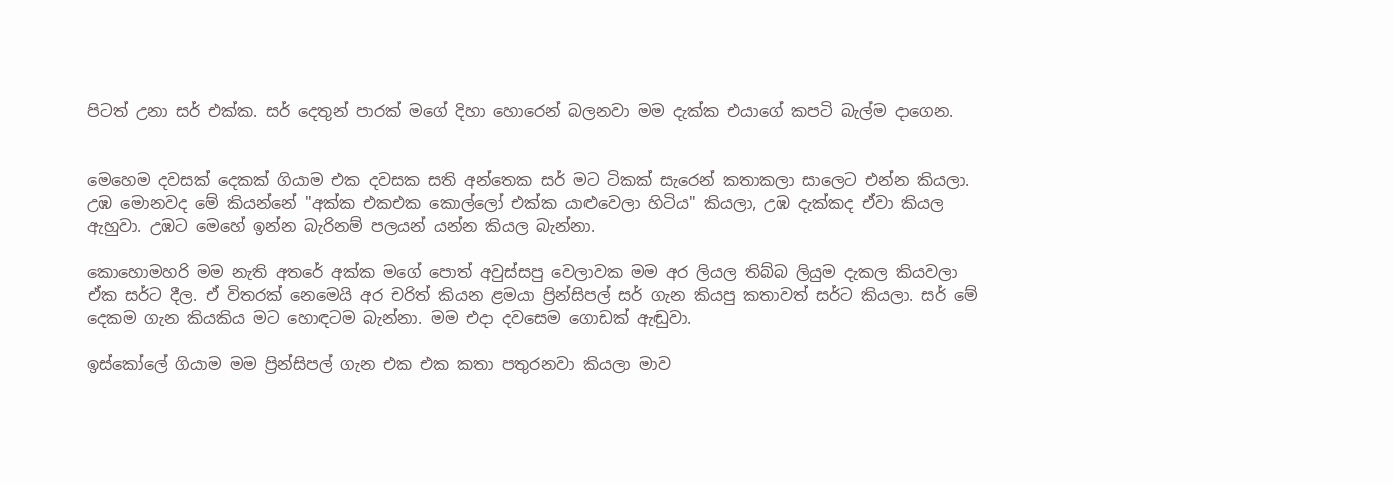පිටත් උනා සර් එක්ක. සර් දෙතුන් පාරක් මගේ දිහා හොරෙන් බලනවා මම දැක්ක එයාගේ කපටි බැල්ම දාගෙන.


මෙහෙම දවසක් දෙකක් ගියාම එක දවසක සති අන්තෙක සර් මට ටිකක් සැරෙන් කතාකලා සාලෙට එන්න කියලා.
උඹ මොනවද මේ කියන්නේ "අක්ක එකඑක කොල්ලෝ එක්ක යාළුවෙලා හිටිය" කියලා, උඹ දැක්කද ඒවා කියල ඇහුවා. උඹට මෙහේ ඉන්න බැරිනම් පලයන් යන්න කියල බැන්නා.

කොහොමහරි මම නැති අතරේ අක්ක මගේ පොත් අවුස්සපු වෙලාවක මම අර ලියල තිබ්බ ලියුම දැකල කියවලා ඒක සර්ට දීල. ඒ විතරක් නෙමෙයි අර චරිත් කියන ළමයා ප්‍රින්සිපල් සර් ගැන කියපු කතාවත් සර්ට කියලා. සර් මේ දෙකම ගැන කියකිය මට හොඳටම බැන්නා. මම එදා දවසෙම ගොඩක් ඇඬුවා.

ඉස්කෝලේ ගියාම මම ප්‍රින්සිපල් ගැන එක එක කතා පතුරනවා කියලා මාව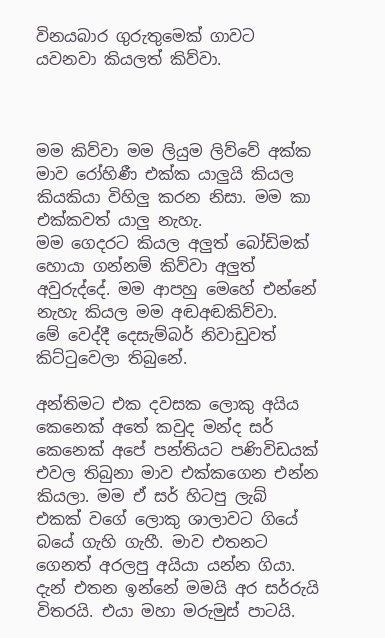විනයබාර ගුරුතුමෙක් ගාවට යවනවා කියලත් කිව්වා.



මම කිව්වා මම ලියුම ලිව්වේ අක්ක මාව රෝහිණී එක්ක යාලුයි කියල කියකියා විහිලු කරන නිසා. මම කා එක්කවත් යාලු නැහැ.
මම ගෙදරට කියල අලුත් බෝඩිමක් හොයා ගන්නම් කිව්වා අලුත් අවුරුද්දේ. මම ආපහු මෙහේ එන්නේ නැහැ කියල මම අඬඅඬකිව්වා.
මේ වෙද්දී දෙසැම්බර් නිවාඩුවත් කිට්ටුවෙලා තිබුනේ.

අන්තිමට එක දවසක ලොකු අයිය කෙනෙක් අතේ කවුද මන්ද සර් කෙනෙක් අපේ පන්තියට පණිවිඩයක් එවල තිබුනා මාව එක්කගෙන එන්න කියලා. මම ඒ සර් හිටපු ලැබ් එකක් වගේ ලොකු ශාලාවට ගියේ බයේ ගැහි ගැහී. මාව එතනට ගෙනත් අරලපු අයියා යන්න ගියා. දැන් එතන ඉන්නේ මමයි අර සර්රුයි විතරයි. එයා මහා මරුමුස් පාටයි.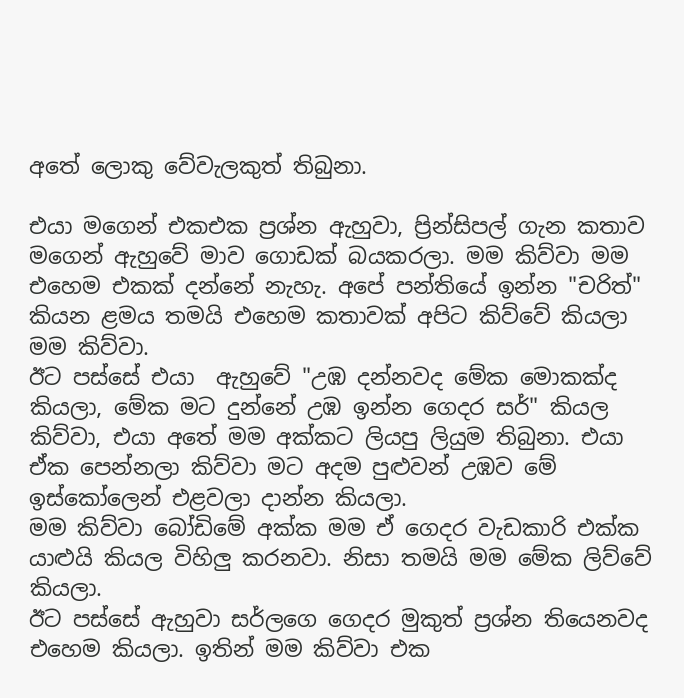අතේ ලොකු වේවැලකුත් තිබුනා.

එයා මගෙන් එකඑක ප්‍රශ්න ඇහුවා, ප්‍රින්සිපල් ගැන කතාව මගෙන් ඇහුවේ මාව ගොඩක් බයකරලා. මම කිව්වා මම එහෙම එකක් දන්නේ නැහැ. අපේ පන්තියේ ඉන්න "චරිත්" කියන ළමය තමයි එහෙම කතාවක් අපිට කිව්වේ කියලා මම කිව්වා.
ඊට පස්සේ එයා  ඇහුවේ "උඹ දන්නවද මේක මොකක්ද කියලා, මේක මට දුන්නේ උඹ ඉන්න ගෙදර සර්" කියල කිව්වා, එයා අතේ මම අක්කට ලියපු ලියුම තිබුනා. එයා ඒක පෙන්නලා කිව්වා මට අදම පුළුවන් උඹව මේ ඉස්කෝලෙන් එළවලා දාන්න කියලා.
මම කිව්වා බෝඩිමේ අක්ක මම ඒ ගෙදර වැඩකාරි එක්ක යාළුයි කියල විහිලු කරනවා. නිසා තමයි මම මේක ලිව්වේ කියලා.
ඊට පස්සේ ඇහුවා සර්ලගෙ ගෙදර මුකුත් ප්‍රශ්න තියෙනවද එහෙම කියලා. ඉතින් මම කිව්වා එක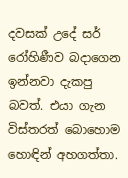දවසක් උදේ සර් රෝහිණීව බදාගෙන ඉන්නවා දැකපු බවත්. එයා ගැන විස්තරත් බොහොම හොඳින් අහගත්තා.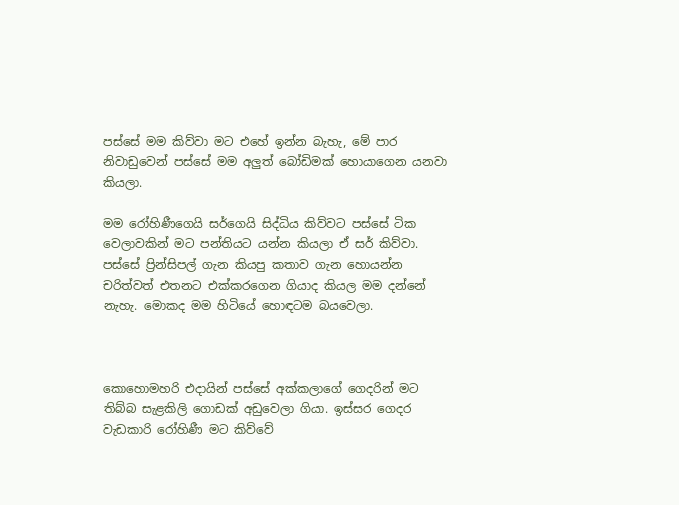පස්සේ මම කිව්වා මට එහේ ඉන්න බැහැ, මේ පාර නිවාඩුවෙන් පස්සේ මම අලුත් බෝඩිමක් හොයාගෙන යනවා කියලා.

මම රෝහිණීගෙයි සර්ගෙයි සිද්ධිය කිව්වට පස්සේ ටික වෙලාවකින් මට පන්තියට යන්න කියලා ඒ සර් කිව්වා.
පස්සේ ප්‍රින්සිපල් ගැන කියපු කතාව ගැන හොයන්න චරිත්වත් එතනට එක්කරගෙන ගියාද කියල මම දන්නේ නැහැ. මොකද මම හිටියේ හොඳටම බයවෙලා.



කොහොමහරි එදායින් පස්සේ අක්කලාගේ ගෙදරින් මට තිබ්බ සැළකිලි ගොඩක් අඩුවෙලා ගියා. ඉස්සර ගෙදර වැඩකාරි රෝහිණී මට කිව්වේ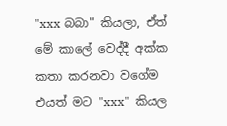"xxx බබා" කියලා, ඒත් මේ කාලේ වෙද්දී අක්ක කතා කරනවා වගේම එයත් මට "xxx"  කියල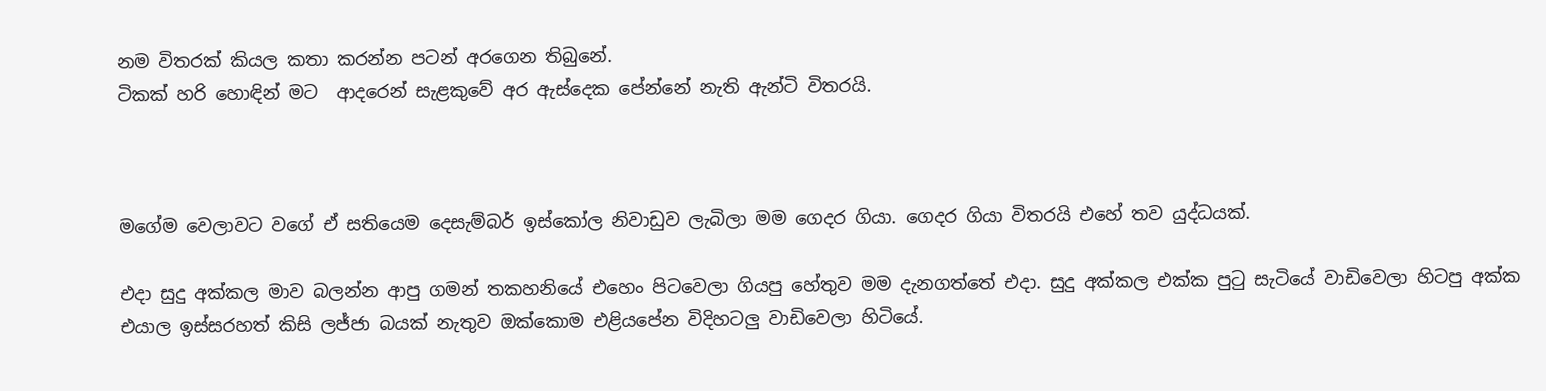නම විතරක් කියල කතා කරන්න පටන් අරගෙන තිබුනේ.
ටිකක් හරි හොඳින් මට  ආදරෙන් සැළකුවේ අර ඇස්දෙක පේන්නේ නැති ඇන්ටි විතරයි.



මගේම වෙලාවට වගේ ඒ සතියෙම දෙසැම්බර් ඉස්කෝල නිවාඩුව ලැබිලා මම ගෙදර ගියා. ගෙදර ගියා විතරයි එහේ තව යුද්ධයක්.

එදා සුදු අක්කල මාව බලන්න ආපු ගමන් තකහනියේ එහෙං පිටවෙලා ගියපු හේතුව මම දැනගත්තේ එදා. සුදු අක්කල එක්ක පුටු සැටියේ වාඩිවෙලා හිටපු අක්ක එයාල ඉස්සරහත් කිසි ලජ්ජා බයක් නැතුව ඔක්කොම එළියපේන විදිහටලු වාඩිවෙලා හිටියේ.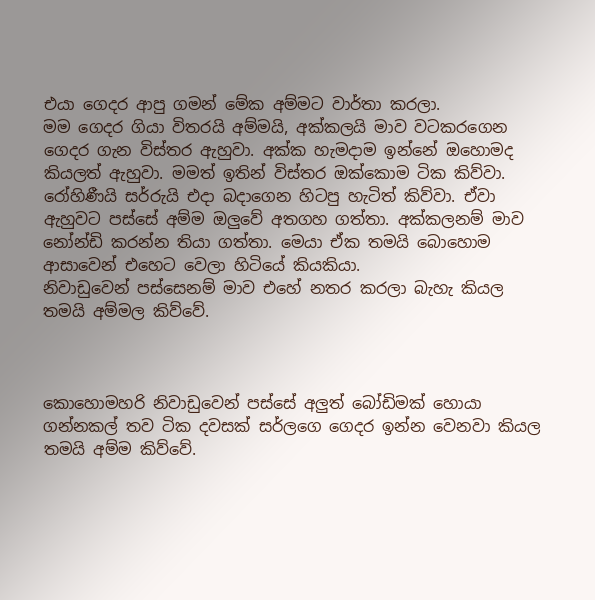එයා ගෙදර ආපු ගමන් මේක අම්මට වාර්තා කරලා.
මම ගෙදර ගියා විතරයි අම්මයි, අක්කලයි මාව වටකරගෙන ගෙදර ගැන විස්තර ඇහුවා. අක්ක හැමදාම ඉන්නේ ඔහොමද කියලත් ඇහුවා. මමත් ඉතින් විස්තර ඔක්කොම ටික කිව්වා. රෝහිණීයි සර්රුයි එදා බදාගෙන හිටපු හැටිත් කිව්වා. ඒවා ඇහුවට පස්සේ අම්ම ඔලුවේ අතගහ ගත්තා. අක්කලනම් මාව නෝන්ඩි කරන්න තියා ගත්තා. මෙයා ඒක තමයි බොහොම ආසාවෙන් එහෙට වෙලා හිටියේ කියකියා.
නිවාඩුවෙන් පස්සෙනම් මාව එහේ නතර කරලා බැහැ කියල තමයි අම්මල කිව්වේ.



කොහොමහරි නිවාඩුවෙන් පස්සේ අලුත් බෝඩිමක් හොයා ගන්නකල් තව ටික දවසක් සර්ලගෙ ගෙදර ඉන්න වෙනවා කියල තමයි අම්ම කිව්වේ.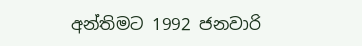අන්තිමට 1992 ජනවාරි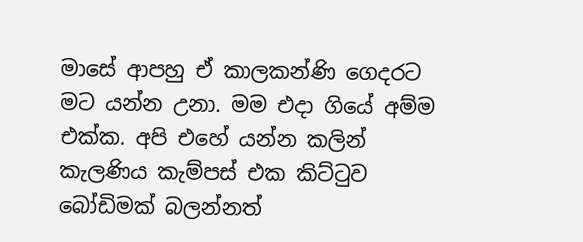මාසේ ආපහු ඒ කාලකන්ණි ගෙදරට මට යන්න උනා. මම එදා ගියේ අම්ම එක්ක. අපි එහේ යන්න කලින් කැලණිය කැම්පස් එක කිට්ටුව බෝඩිමක් බලන්නත්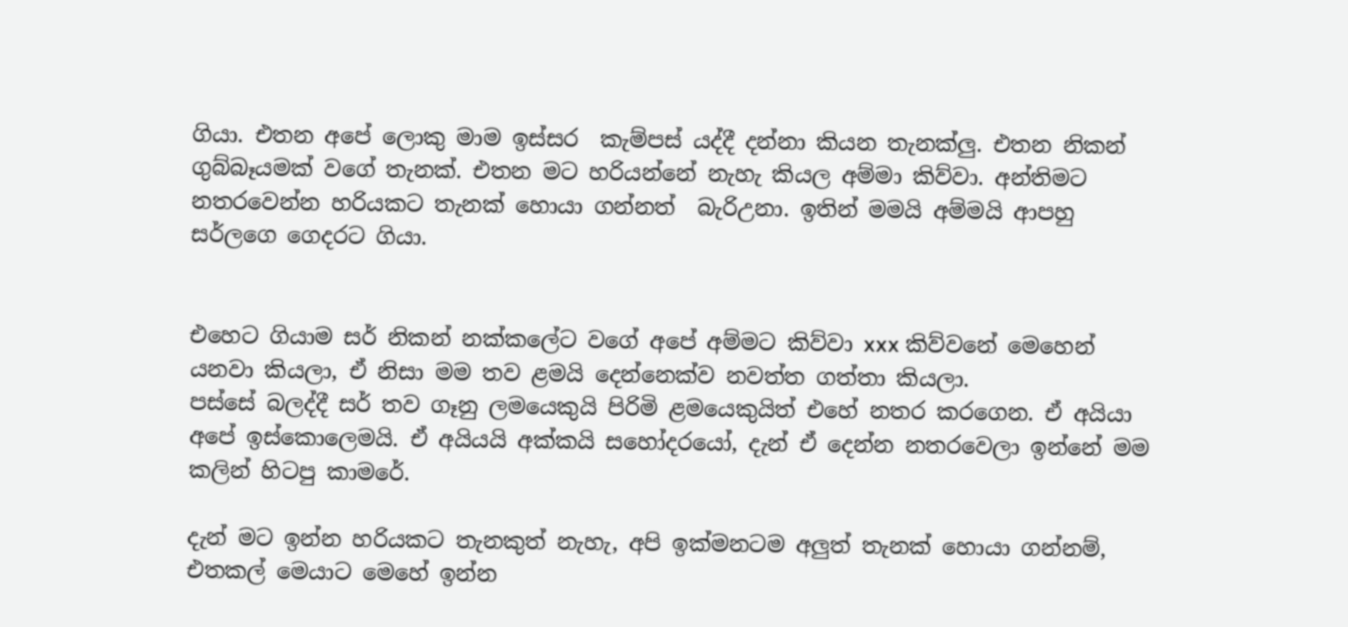ගියා. එතන අපේ ලොකු මාම ඉස්සර  කැම්පස් යද්දී දන්නා කියන තැනක්ලු. එතන නිකන් ගුබ්බෑයමක් වගේ තැනක්. එතන මට හරියන්නේ නැහැ කියල අම්මා කිව්වා. අන්තිමට නතරවෙන්න හරියකට තැනක් හොයා ගන්නත්  බැරිඋනා. ඉතින් මමයි අම්මයි ආපහු සර්ලගෙ ගෙදරට ගියා.


එහෙට ගියාම සර් නිකන් නක්කලේට වගේ අපේ අම්මට කිව්වා xxx කිව්වනේ මෙහෙන් යනවා කියලා, ඒ නිසා මම තව ළමයි දෙන්නෙක්ව නවත්ත ගත්තා කියලා.
පස්සේ බලද්දී සර් තව ගෑනු ලමයෙකුයි පිරිමි ළමයෙකුයිත් එහේ නතර කරගෙන. ඒ අයියා අපේ ඉස්කොලෙමයි. ඒ අයියයි අක්කයි සහෝදරයෝ, දැන් ඒ දෙන්න නතරවෙලා ඉන්නේ මම කලින් හිටපු කාමරේ.

දැන් මට ඉන්න හරියකට තැනකුත් නැහැ, අපි ඉක්මනටම අලුත් තැනක් හොයා ගන්නම්, එතකල් මෙයාට මෙහේ ඉන්න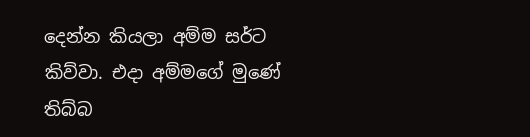දෙන්න කියලා අම්ම සර්ට කිව්වා. එදා අම්මගේ මුණේ තිබ්බ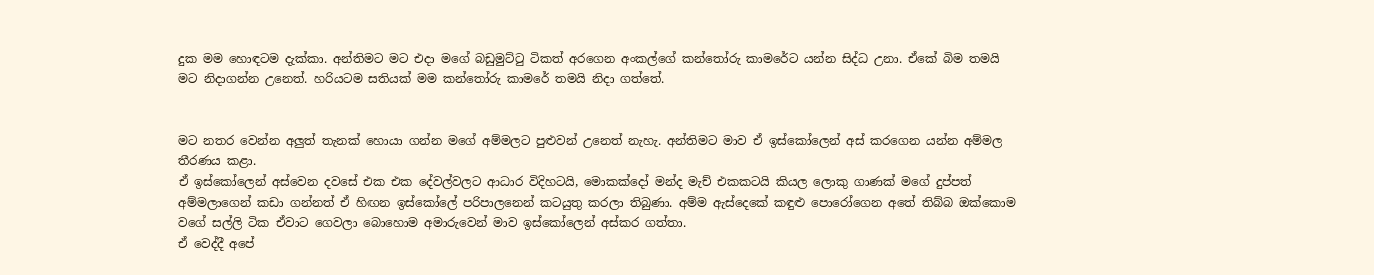දුක මම හොඳටම දැක්කා. අන්තිමට මට එදා මගේ බඩුමුට්ටු ටිකත් අරගෙන අංකල්ගේ කන්තෝරු කාමරේට යන්න සිද්ධ උනා. ඒකේ බිම තමයි මට නිදාගන්න උනෙත්. හරියටම සතියක් මම කන්තෝරු කාමරේ තමයි නිදා ගත්තේ.


මට නතර වෙන්න අලුත් තැනක් හොයා ගන්න මගේ අම්මලට පුළුවන් උනෙත් නැහැ. අන්තිමට මාව ඒ ඉස්කෝලෙන් අස් කරගෙන යන්න අම්මල තීරණය කළා.
ඒ ඉස්කෝලෙන් අස්වෙන දවසේ එක එක දේවල්වලට ආධාර විදිහටයි, මොකක්දෝ මන්ද මැච් එකකටයි කියල ලොකු ගාණක් මගේ දුප්පත් අම්මලාගෙන් කඩා ගන්නත් ඒ හිඟන ඉස්කෝලේ පරිපාලනෙන් කටයුතු කරලා තිබුණා. අම්ම ඇස්දෙකේ කඳුළු පොරෝගෙන අතේ තිබ්බ ඔක්කොම වගේ සල්ලි ටික ඒවාට ගෙවලා බොහොම අමාරුවෙන් මාව ඉස්කෝලෙන් අස්කර ගත්තා.
ඒ වෙද්දී අපේ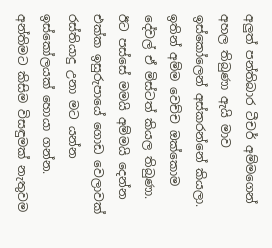අලුත් පන්තිබාර ටීචර් අම්මගෙන් අහල තිබුණා ඇයි මාව ඉස්කෝලෙන් අස්කරන්නේ කියලා. ඉතින් අම්ම වෙච්ච ඔක්කොම දේවල් ඒ මිස්ටත් කියල තිබුණා.
ඊට පස්සේ මමයි අම්මයි දෙන්න එක්ක ඉසුරුපායේ ගොඩ වෙලාවක් රස්තියාදු උනා මට යන්න ඉස්කෝලයක් හොයා ගන්න.  අන්තිමට කිසිම විසඳුමක් නැතුවම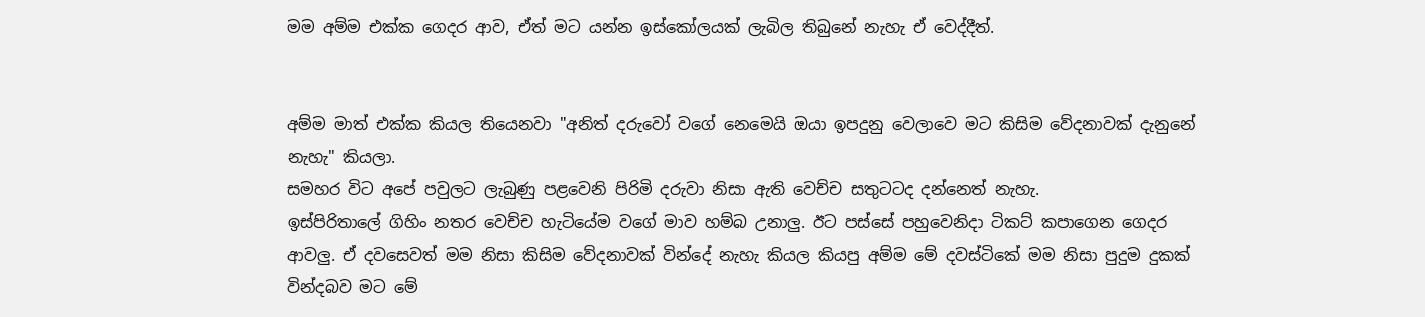මම අම්ම එක්ක ගෙදර ආව, ඒත් මට යන්න ඉස්කෝලයක් ලැබිල තිබුනේ නැහැ ඒ වෙද්දීත්.


අම්ම මාත් එක්ක කියල තියෙනවා "අනිත් දරුවෝ වගේ නෙමෙයි ඔයා ඉපදුනු වෙලාවෙ මට කිසිම වේදනාවක් දැනුනේ නැහැ" කියලා.
සමහර විට අපේ පවුලට ලැබුණු පළවෙනි පිරිමි දරුවා නිසා ඇති වෙච්ච සතුටටද දන්නෙත් නැහැ.
ඉස්පිරිතාලේ ගිහිං නතර වෙච්ච හැටියේම වගේ මාව හම්බ උනාලු. ඊට පස්සේ පහුවෙනිදා ටිකට් කපාගෙන ගෙදර ආවලු. ඒ දවසෙවත් මම නිසා කිසිම වේදනාවක් වින්දේ නැහැ කියල කියපු අම්ම මේ දවස්ටිකේ මම නිසා පුදුම දුකක් වින්දබව මට මේ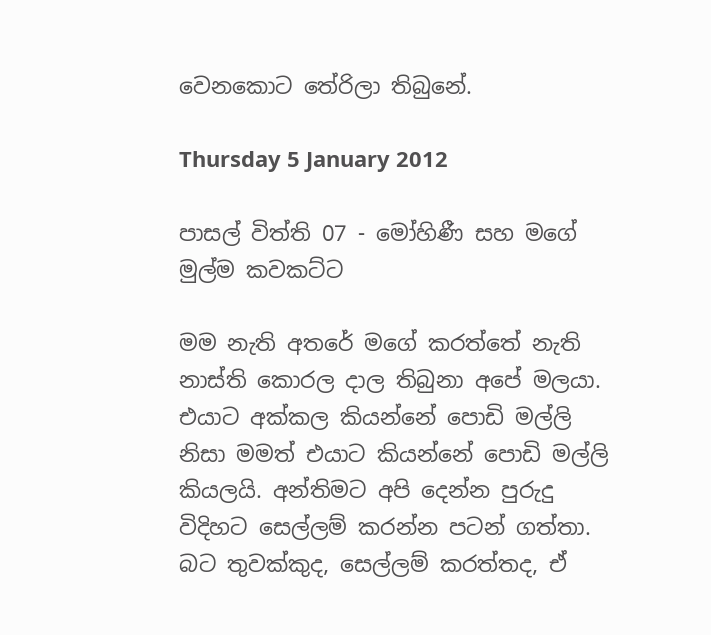වෙනකොට තේරිලා තිබුනේ.

Thursday 5 January 2012

පාසල් විත්ති 07 - මෝහිණී සහ මගේ මුල්ම කවකට්ට

මම නැති අතරේ මගේ කරත්තේ නැති නාස්ති කොරල දාල තිබුනා අපේ මලයා. එයාට අක්කල කියන්නේ පොඩි මල්ලි නිසා මමත් එයාට කියන්නේ පොඩි මල්ලි කියලයි. අන්තිමට අපි දෙන්න පුරුදු විදිහට සෙල්ලම් කරන්න පටන් ගත්තා. බට තුවක්කුද, සෙල්ලම් කරත්තද, ඒ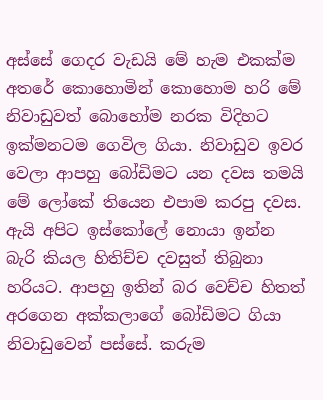අස්සේ ගෙදර වැඩයි මේ හැම එකක්ම අතරේ කොහොමින් කොහොම හරි මේ නිවාඩුවත් බොහෝම නරක විදිහට ඉක්මනටම ගෙවිල ගියා. නිවාඩුව ඉවර වෙලා ආපහු බෝඩිමට යන දවස තමයි මේ ලෝකේ තියෙන එපාම කරපු දවස.
ඇයි අපිට ඉස්කෝලේ නොයා ඉන්න බැරි කියල හිතිච්ච දවසුත් තිබුනා හරියට. ආපහු ඉතින් බර වෙච්ච හිතත් අරගෙන අක්කලාගේ බෝඩිමට ගියා නිවාඩුවෙන් පස්සේ. කරුම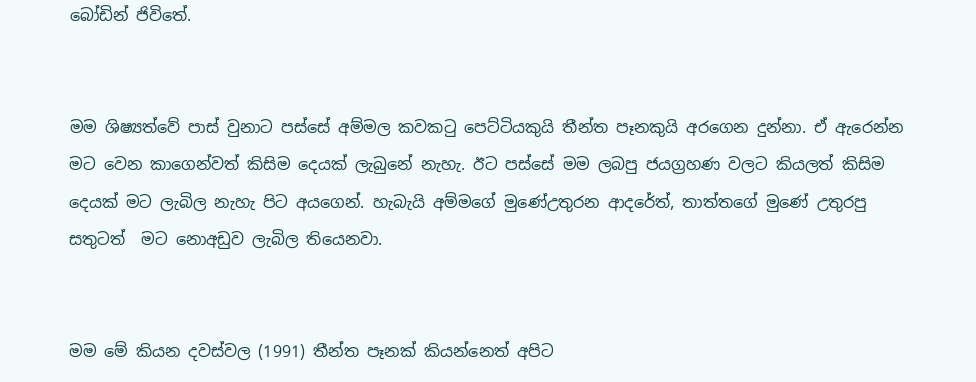බෝඩින් ජිවිතේ.


මම ශිෂ්‍යත්වේ පාස් වුනාට පස්සේ අම්මල කවකටු පෙට්ටියකුයි තීන්ත පෑනකුයි අරගෙන දුන්නා. ඒ ඇරෙන්න මට වෙන කාගෙන්වත් කිසිම දෙයක් ලැබුනේ නැහැ. ඊට පස්සේ මම ලබපු ජයග්‍රහණ වලට කියලත් කිසිම දෙයක් මට ලැබිල නැහැ පිට අයගෙන්. හැබැයි අම්මගේ මුණේඋතුරන ආදරේත්, තාත්තගේ මුණේ උතුරපු සතුටත්  මට නොඅඩුව ලැබිල තියෙනවා.


මම මේ කියන දවස්වල (1991) තීන්ත පෑනක් කියන්නෙත් අපිට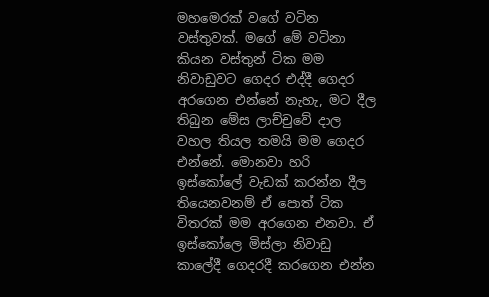මහමෙරක් වගේ වටින වස්තුවක්. මගේ මේ වටිනා කියන වස්තුන් ටික මම නිවාඩුවට ගෙදර එද්දී ගෙදර අරගෙන එන්නේ නැහැ, මට දීල තිබුන මේස ලාච්චුවේ දාල වහල තියල තමයි මම ගෙදර එන්නේ. මොනවා හරි ඉස්කෝලේ වැඩක් කරන්න දීල තියෙනවනම් ඒ පොත් ටික විතරක් මම අරගෙන එනවා. ඒ ඉස්කෝලෙ මිස්ලා නිවාඩු කාලේදී ගෙදරදී කරගෙන එන්න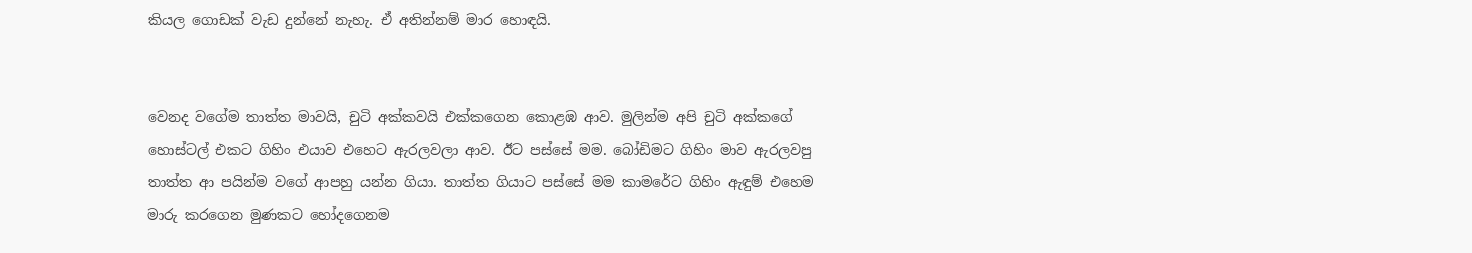කියල ගොඩක් වැඩ දුන්නේ නැහැ. ඒ අතින්නම් මාර හොඳයි.


වෙනද වගේම තාත්ත මාවයි, චුටි අක්කවයි එක්කගෙන කොළඹ ආව. මුලින්ම අපි චුටි අක්කගේ හොස්ටල් එකට ගිහිං එයාව එහෙට ඇරලවලා ආව. ඊට පස්සේ මම. බෝඩිමට ගිහිං මාව ඇරලවපු තාත්ත ආ පයින්ම වගේ ආපහු යන්න ගියා. තාත්ත ගියාට පස්සේ මම කාමරේට ගිහිං ඇඳුම් එහෙම මාරු කරගෙන මුණකට හෝදගෙනම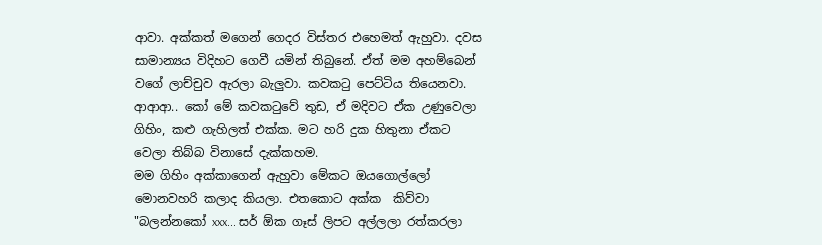ආවා. අක්කත් මගෙන් ගෙදර විස්තර එහෙමත් ඇහුවා. දවස සාමාන්‍යය විදිහට ගෙවී යමින් තිබුනේ. ඒත් මම අහම්බෙන් වගේ ලාච්චුව ඇරලා බැලුවා. කවකටු පෙට්ටිය තියෙනවා. ආආආ‍.. කෝ මේ කවකටුවේ තුඩ, ඒ මදිවට ඒක උණුවෙලා ගිහිං, කළු ගැහිලත් එක්ක. මට හරි දුක හිතුනා ඒකට වෙලා තිබ්බ විනාසේ දැක්කහම.
මම ගිහිං අක්කාගෙන් ඇහුවා මේකට ඔයගොල්ලෝ මොනවහරි කලාද කියලා. එතකොට අක්ක  කිව්වා "බලන්නකෝ xxx... සර් ඕක ගෑස් ලිපට අල්ලලා රත්කරලා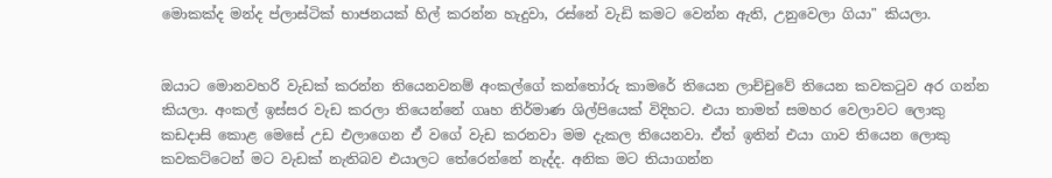මොකක්ද මන්ද ප්ලාස්ටික් භාජනයක් හිල් කරන්න හැදුවා, රස්නේ වැඩි කමට වෙන්න ඇති, උනුවෙලා ගියා" කියලා.


ඔයාට මොනවහරි වැඩක් කරන්න තියෙනවනම් අංකල්ගේ කන්තෝරු කාමරේ තියෙන ලාච්චුවේ තියෙන කවකටුව අර ගන්න කියලා. අංකල් ඉස්සර වැඩ කරලා තියෙන්නේ ගෘහ නිර්මාණ ශිල්පියෙක් විදිහට. එයා තාමත් සමහර වෙලාවට ලොකු කඩදාසි කොළ මෙසේ උඩ එලාගෙන ඒ වගේ වැඩ කරනවා මම දැකල තියෙනවා. ඒත් ඉතින් එයා ගාව තියෙන ලොකු කවකට්ටෙන් මට වැඩක් නැතිබව එයාලට තේරෙන්නේ නැද්ද. අනික මට තියාගන්න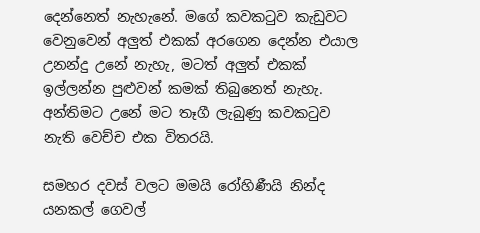දෙන්නෙත් නැහැනේ. මගේ කවකටුව කැඩුවට වෙනුවෙන් අලුත් එකක් අරගෙන දෙන්න එයාල උනන්දු උනේ නැහැ, මටත් අලුත් එකක් ඉල්ලන්න පුළුවන් කමක් තිබුනෙත් නැහැ. අන්තිමට උනේ මට තෑගී ලැබුණු කවකටුව නැති වෙච්ච එක විතරයි.

සමහර දවස් වලට මමයි රෝහිණීයි නින්ද යනකල් ගෙවල්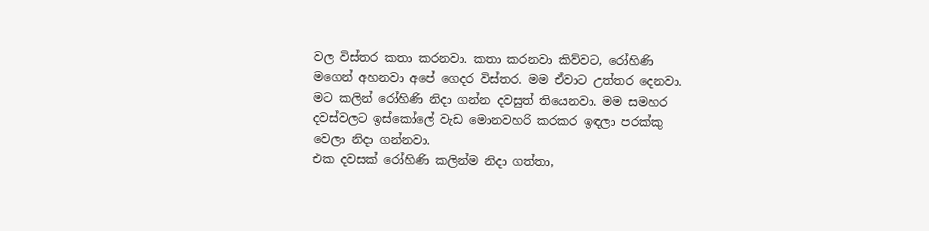වල විස්තර කතා කරනවා. කතා කරනවා කිව්වට, රෝහිණි මගෙන් අහනවා අපේ ගෙදර විස්තර. මම ඒවාට උත්තර දෙනවා. මට කලින් රෝහිණි නිදා ගන්න දවසුත් තියෙනවා. මම සමහර දවස්වලට ඉස්කෝලේ වැඩ මොනවහරි කරකර ඉඳලා පරක්කු වෙලා නිදා ගන්නවා.
එක දවසක් රෝහිණි කලින්ම නිදා ගත්තා,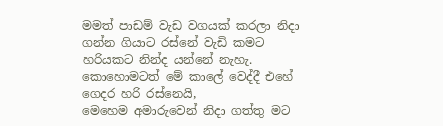මමත් පාඩම් වැඩ වගයක් කරලා නිදා ගන්න ගියාට රස්නේ වැඩි කමට හරියකට නින්ද යන්නේ නැහැ.
කොහොමටත් මේ කාලේ වෙද්දී එහේ ගෙදර හරි රස්නෙයි,
මෙහෙම අමාරුවෙන් නිදා ගත්තු මට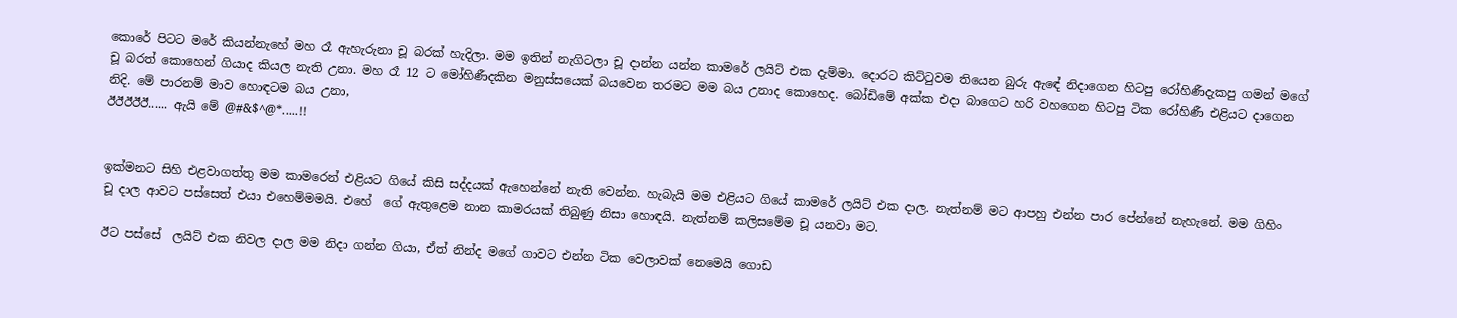කොරේ පිටට මරේ කියන්නැහේ මහ රෑ ඇහැරුනා චූ බරක් හැදිලා. මම ඉතින් නැගිටලා චූ දාන්න යන්න කාමරේ ලයිට් එක දැම්මා. දොරට කිට්ටුවම තියෙන බුරු ඇඳේ නිදාගෙන හිටපු රෝහිණීදැකපු ගමන් මගේ චූ බරත් කොහෙන් ගියාද කියල නැති උනා. මහ රෑ 12 ට මෝහිණීදකින මනුස්සයෙක් බයවෙන තරමට මම බය උනාද කොහෙද. බෝඩිමේ අක්ක එදා බාගෙට හරි වහගෙන හිටපු ටික රෝහිණී එළියට දාගෙන නිදි. මේ පාරනම් මාව හොඳටම බය උනා,
ඊඊඊඊඊ...... ඇයි මේ @#&$^@*.....!!


ඉක්මනට සිහි එළවාගත්තු මම කාමරෙන් එළියට ගියේ කිසි සද්දයක් ඇහෙන්නේ නැති වෙන්න. හැබැයි මම එළියට ගියේ කාමරේ ලයිට් එක දාල. නැත්නම් මට ආපහු එන්න පාර පේන්නේ නැහැනේ. මම ගිහිං  චූ දාල ආවට පස්සෙත් එයා එහෙම්මමයි. එහේ  ගේ ඇතුළෙම නාන කාමරයක් තිබුණු නිසා හොඳයි. නැත්නම් කලිසමේම චූ යනවා මට.

ඊට පස්සේ  ලයිට් එක නිවල දාල මම නිදා ගන්න ගියා, ඒත් නින්ද මගේ ගාවට එන්න ටික වෙලාවක් නෙමෙයි ගොඩ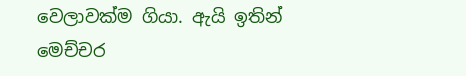වෙලාවක්ම ගියා. ඇයි ඉතින් මෙච්චර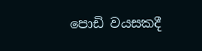පොඩි වයසකදී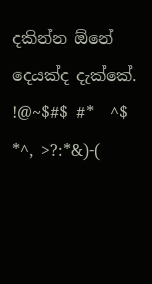දකින්න ඕනේ දෙයක්ද දැක්කේ.
!@~$#$ #*  ^$ *^, >?:*&)-(